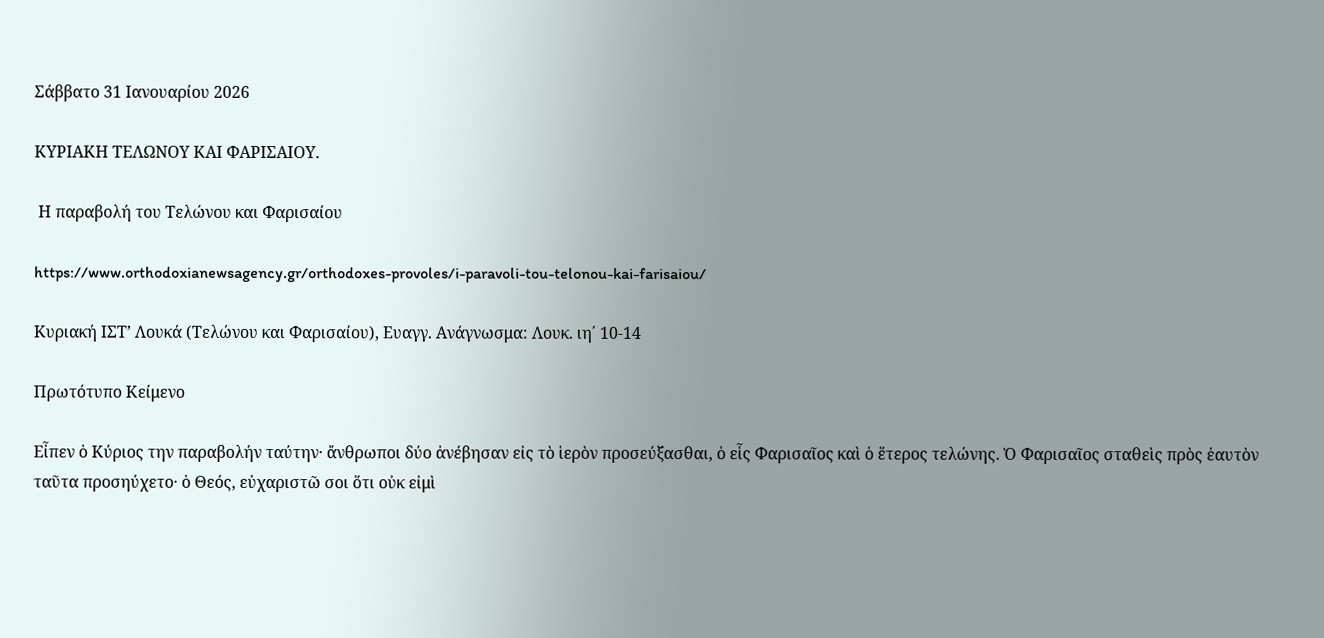Σάββατο 31 Ιανουαρίου 2026

ΚΥΡΙΑΚΗ ΤΕΛΩΝΟΥ ΚΑΙ ΦΑΡΙΣΑΙΟΥ.

 Η παραβολή του Τελώνου και Φαρισαίου

https://www.orthodoxianewsagency.gr/orthodoxes-provoles/i-paravoli-tou-telonou-kai-farisaiou/

Κυριακή ΙΣΤ’ Λουκά (Τελώνου και Φαρισαίου), Ευαγγ. Ανάγνωσμα: Λουκ. ιη΄ 10-14

Πρωτότυπο Κείμενο

Εἶπεν ὁ Κύριος την παραβολήν ταύτην· ἄνθρωποι δύο ἀνέβησαν εἰς τὸ ἱερὸν προσεύξασθαι, ὁ εἷς Φαρισαῖος καὶ ὁ ἕτερος τελώνης. Ὁ Φαρισαῖος σταθεὶς πρὸς ἑαυτὸν ταῦτα προσηύχετο· ὁ Θεός, εὐχαριστῶ σοι ὅτι οὐκ εἰμὶ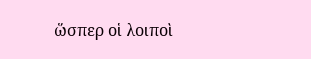ὥσπερ οἱ λοιποὶ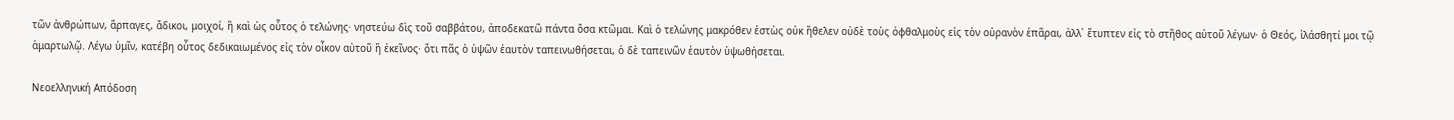τῶν ἀνθρώπων, ἅρπαγες, ἄδικοι, μοιχοί, ἢ καὶ ὡς οὗτος ὁ τελώνης· νηστεύω δὶς τοῦ σαββάτου, ἀποδεκατῶ πάντα ὅσα κτῶμαι. Καὶ ὁ τελώνης μακρόθεν ἑστὼς οὐκ ἤθελεν οὐδὲ τοὺς ὀφθαλμοὺς εἰς τὸν οὐρανὸν ἐπᾶραι, ἀλλ᾿ ἔτυπτεν εἰς τὸ στῆθος αὐτοῦ λέγων· ὁ Θεός, ἱλάσθητί μοι τῷ ἁμαρτωλῷ. Λέγω ὑμῖν, κατέβη οὗτος δεδικαιωμένος εἰς τὸν οἶκον αὐτοῦ ἢ ἐκεῖνος· ὅτι πᾶς ὁ ὑψῶν ἑαυτὸν ταπεινωθήσεται, ὁ δὲ ταπεινῶν ἑαυτὸν ὑψωθήσεται.

Νεοελληνική Απόδοση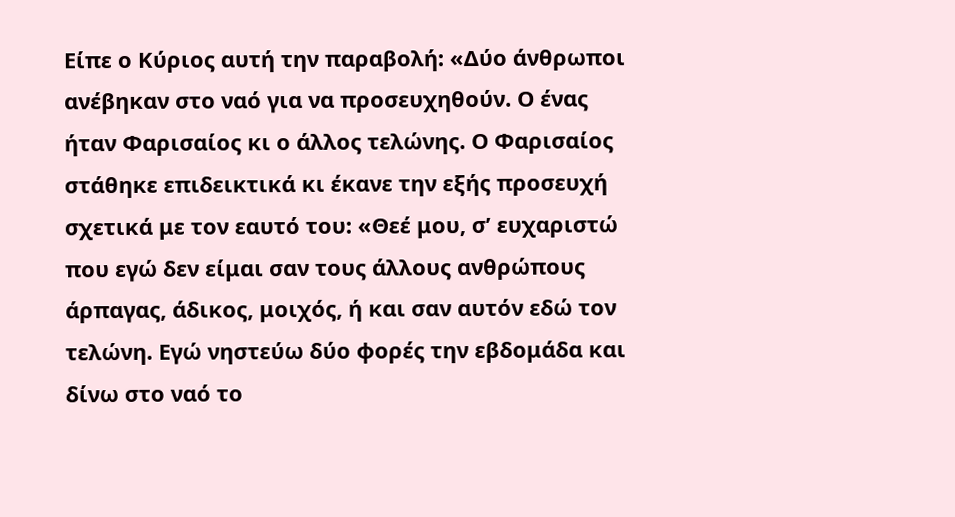Είπε ο Κύριος αυτή την παραβολή: «Δύο άνθρωποι ανέβηκαν στο ναό για να προσευχηθούν. Ο ένας ήταν Φαρισαίος κι ο άλλος τελώνης. Ο Φαρισαίος στάθηκε επιδεικτικά κι έκανε την εξής προσευχή σχετικά με τον εαυτό του: «Θεέ μου, σ’ ευχαριστώ που εγώ δεν είμαι σαν τους άλλους ανθρώπους άρπαγας, άδικος, μοιχός, ή και σαν αυτόν εδώ τον τελώνη. Εγώ νηστεύω δύο φορές την εβδομάδα και δίνω στο ναό το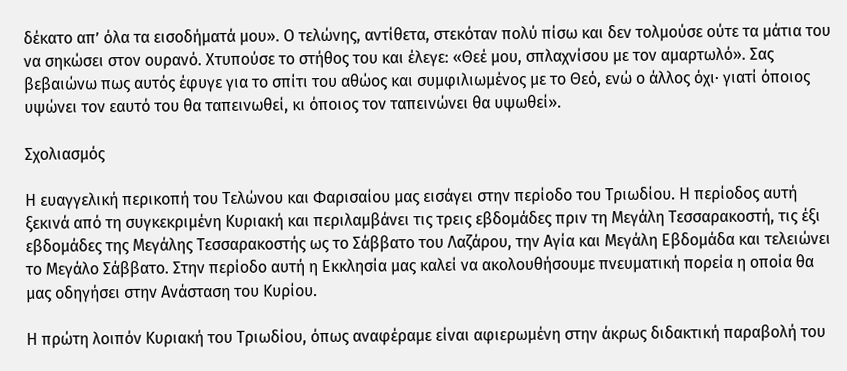δέκατο απ’ όλα τα εισοδήματά μου». Ο τελώνης, αντίθετα, στεκόταν πολύ πίσω και δεν τολμούσε ούτε τα μάτια του να σηκώσει στον ουρανό. Χτυπούσε το στήθος του και έλεγε: «Θεέ μου, σπλαχνίσου με τον αμαρτωλό». Σας βεβαιώνω πως αυτός έφυγε για το σπίτι του αθώος και συμφιλιωμένος με το Θεό, ενώ ο άλλος όχι· γιατί όποιος υψώνει τον εαυτό του θα ταπεινωθεί, κι όποιος τον ταπεινώνει θα υψωθεί».

Σχολιασμός

Η ευαγγελική περικοπή του Τελώνου και Φαρισαίου μας εισάγει στην περίοδο του Τριωδίου. Η περίοδος αυτή ξεκινά από τη συγκεκριμένη Κυριακή και περιλαμβάνει τις τρεις εβδομάδες πριν τη Μεγάλη Τεσσαρακοστή, τις έξι εβδομάδες της Μεγάλης Τεσσαρακοστής ως το Σάββατο του Λαζάρου, την Αγία και Μεγάλη Εβδομάδα και τελειώνει το Μεγάλο Σάββατο. Στην περίοδο αυτή η Εκκλησία μας καλεί να ακολουθήσουμε πνευματική πορεία η οποία θα μας οδηγήσει στην Ανάσταση του Κυρίου.

Η πρώτη λοιπόν Κυριακή του Τριωδίου, όπως αναφέραμε είναι αφιερωμένη στην άκρως διδακτική παραβολή του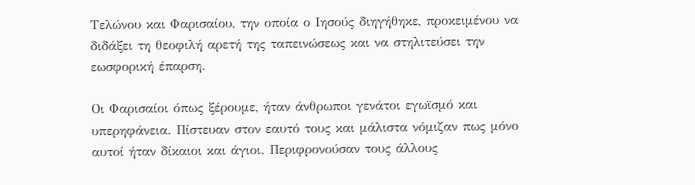Τελώνου και Φαρισαίου, την οποία ο Ιησούς διηγήθηκε, προκειμένου να διδάξει τη θεοφιλή αρετή της ταπεινώσεως και να στηλιτεύσει την εωσφορική έπαρση.

Οι Φαρισαίοι όπως ξέρουμε, ήταν άνθρωποι γενάτοι εγωϊσμό και υπερηφάνεια. Πίστευαν στον εαυτό τους και μάλιστα νόμιζαν πως μόνο αυτοί ήταν δίκαιοι και άγιοι. Περιφρονούσαν τους άλλους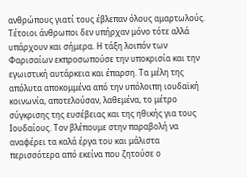ανθρώπους γιατί τους έβλεπαν όλους αμαρτωλούς. Τέτοιοι άνθρωποι δεν υπήρχαν μόνο τότε αλλά υπάρχουν και σήμερα. Η τάξη λοιπόν των Φαρισαίων εκπροσωπούσε την υποκρισία και την εγωιστική αυτάρκεια και έπαρση. Τα μέλη της απόλυτα αποκομμένα από την υπόλοιπη ιουδαϊκή κοινωνία, αποτελούσαν, λαθεμένα, το μέτρο σύγκρισης της ευσέβειας και της ηθικής για τους Ιουδαίους. Τον βλέπουμε στην παραβολή να αναφέρει τα καλά έργα του και μάλιστα περισσότερα από εκείνα που ζητούσε ο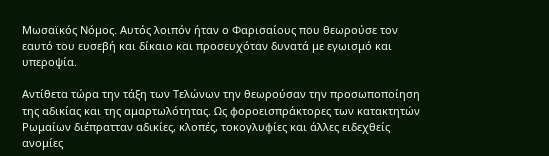Μωσαϊκός Νόμος. Αυτός λοιπόν ήταν ο Φαρισαίους που θεωρούσε τον εαυτό του ευσεβή και δίκαιο και προσευχόταν δυνατά με εγωισμό και υπεροψία.

Αντίθετα τώρα την τάξη των Τελώνων την θεωρούσαν την προσωποποίηση της αδικίας και της αμαρτωλότητας. Ως φοροεισπράκτορες των κατακτητών Ρωμαίων διέπρατταν αδικίες, κλοπές, τοκογλυφίες και άλλες ειδεχθείς ανομίες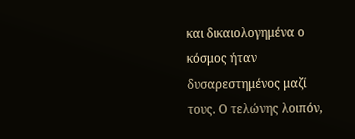και δικαιολογημένα ο κόσμος ήταν δυσαρεστημένος μαζί τους. Ο τελώνης λοιπόν,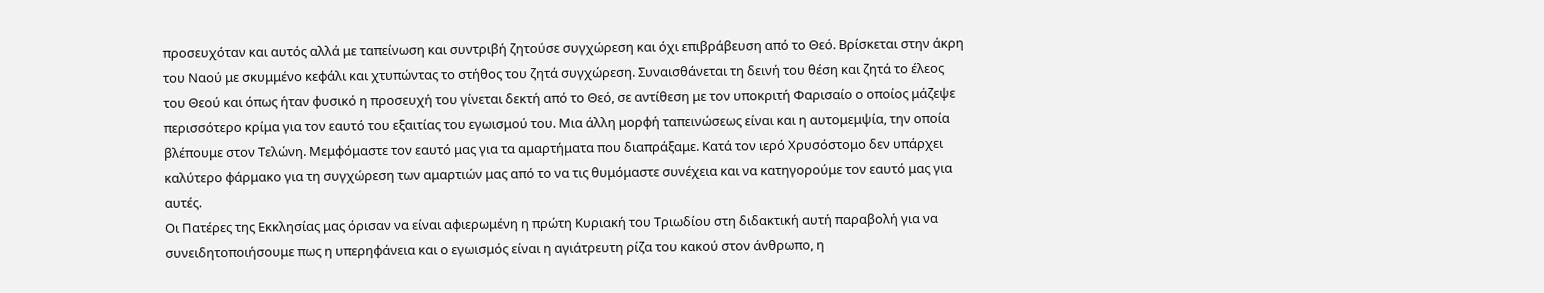προσευχόταν και αυτός αλλά με ταπείνωση και συντριβή ζητούσε συγχώρεση και όχι επιβράβευση από το Θεό. Βρίσκεται στην άκρη του Ναού με σκυμμένο κεφάλι και χτυπώντας το στήθος του ζητά συγχώρεση. Συναισθάνεται τη δεινή του θέση και ζητά το έλεος του Θεού και όπως ήταν φυσικό η προσευχή του γίνεται δεκτή από το Θεό, σε αντίθεση με τον υποκριτή Φαρισαίο ο οποίος μάζεψε περισσότερο κρίμα για τον εαυτό του εξαιτίας του εγωισμού του. Μια άλλη μορφή ταπεινώσεως είναι και η αυτομεμψία, την οποία βλέπουμε στον Τελώνη. Μεμφόμαστε τον εαυτό μας για τα αμαρτήματα που διαπράξαμε. Κατά τον ιερό Χρυσόστομο δεν υπάρχει καλύτερο φάρμακο για τη συγχώρεση των αμαρτιών μας από το να τις θυμόμαστε συνέχεια και να κατηγορούμε τον εαυτό μας για αυτές.
Οι Πατέρες της Εκκλησίας μας όρισαν να είναι αφιερωμένη η πρώτη Κυριακή του Τριωδίου στη διδακτική αυτή παραβολή για να συνειδητοποιήσουμε πως η υπερηφάνεια και ο εγωισμός είναι η αγιάτρευτη ρίζα του κακού στον άνθρωπο, η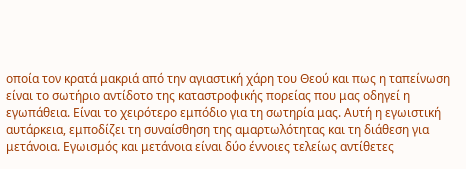οποία τον κρατά μακριά από την αγιαστική χάρη του Θεού και πως η ταπείνωση είναι το σωτήριο αντίδοτο της καταστροφικής πορείας που μας οδηγεί η εγωπάθεια. Είναι το χειρότερο εμπόδιο για τη σωτηρία μας. Αυτή η εγωιστική αυτάρκεια, εμποδίζει τη συναίσθηση της αμαρτωλότητας και τη διάθεση για μετάνοια. Εγωισμός και μετάνοια είναι δύο έννοιες τελείως αντίθετες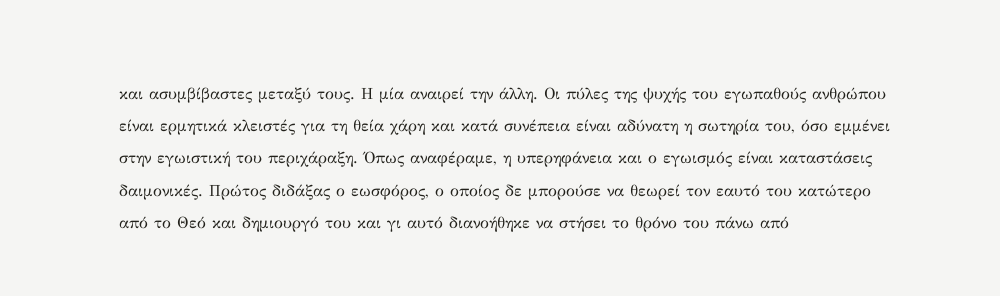και ασυμβίβαστες μεταξύ τους. Η μία αναιρεί την άλλη. Οι πύλες της ψυχής του εγωπαθούς ανθρώπου είναι ερμητικά κλειστές για τη θεία χάρη και κατά συνέπεια είναι αδύνατη η σωτηρία του, όσο εμμένει στην εγωιστική του περιχάραξη. Όπως αναφέραμε, η υπερηφάνεια και ο εγωισμός είναι καταστάσεις δαιμονικές. Πρώτος διδάξας ο εωσφόρος, ο οποίος δε μπορούσε να θεωρεί τον εαυτό του κατώτερο από το Θεό και δημιουργό του και γι αυτό διανοήθηκε να στήσει το θρόνο του πάνω από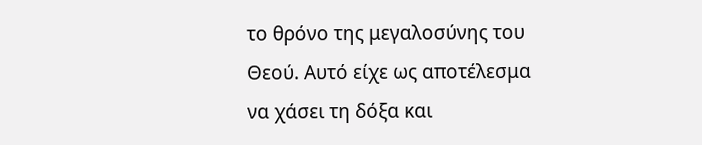το θρόνο της μεγαλοσύνης του Θεού. Αυτό είχε ως αποτέλεσμα να χάσει τη δόξα και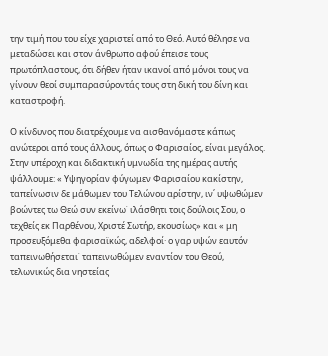την τιμή που του είχε χαριστεί από το Θεό. Αυτό θέλησε να μεταδώσει και στον άνθρωπο αφού έπεισε τους πρωτόπλαστους, ότι δήθεν ήταν ικανοί από μόνοι τους να γίνουν θεοί συμπαρασύροντάς τους στη δική του δίνη και καταστροφή.

Ο κίνδυνος που διατρέχουμε να αισθανόμαστε κάπως ανώτεροι από τους άλλους, όπως ο Φαρισαίος, είναι μεγάλος. Στην υπέροχη και διδακτική υμνωδία της ημέρας αυτής ψάλλουμε: « Υψηγορίαν φύγωμεν Φαρισαίου κακίστην, ταπείνωσιν δε μάθωμεν του Τελώνου αρίστην, ιν΄ υψωθώμεν βοώντες τω Θεώ συν εκείνω˙ ιλάσθητι τοις δούλοις Σου, ο τεχθείς εκ Παρθένου, Χριστέ Σωτήρ, εκουσίως» και « μη προσευξόμεθα φαρισαϊκώς, αδελφοί· ο γαρ υψών εαυτόν ταπεινωθήσεται˙ ταπεινωθώμεν εναντίον του Θεού, τελωνικώς δια νηστείας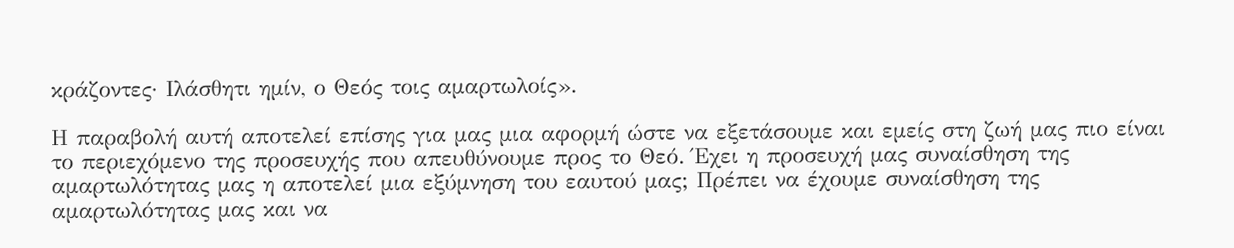κράζοντες· Ιλάσθητι ημίν, ο Θεός τοις αμαρτωλοίς».

Η παραβολή αυτή αποτελεί επίσης για μας μια αφορμή ώστε να εξετάσουμε και εμείς στη ζωή μας πιο είναι το περιεχόμενο της προσευχής που απευθύνουμε προς το Θεό. Έχει η προσευχή μας συναίσθηση της αμαρτωλότητας μας η αποτελεί μια εξύμνηση του εαυτού μας; Πρέπει να έχουμε συναίσθηση της αμαρτωλότητας μας και να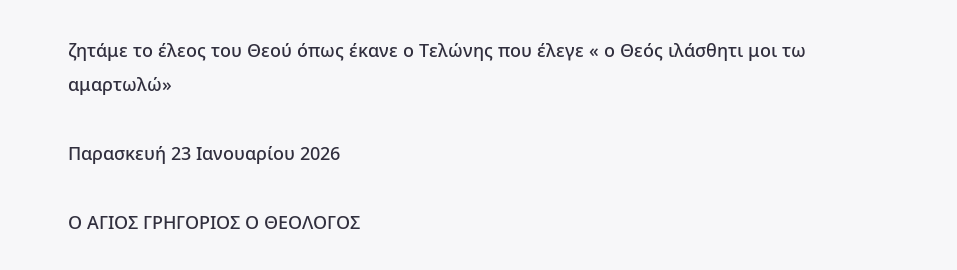ζητάμε το έλεος του Θεού όπως έκανε ο Τελώνης που έλεγε « ο Θεός ιλάσθητι μοι τω αμαρτωλώ»

Παρασκευή 23 Ιανουαρίου 2026

Ο ΑΓΙΟΣ ΓΡΗΓΟΡΙΟΣ Ο ΘΕΟΛΟΓΟΣ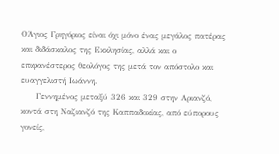ΟΆγιος Γρηγόριος είναι όχι μόνο ένας μεγάλος πατέρας και διδάσκαλος της Εκκλησίας, αλλά και ο επιφανέστερος θεολόγος της μετά τον απόστολο και ευαγγελιστή Ιωάννη.
     Γεννημένος μεταξύ 326 και 329 στην Αριανζό, κοντά στη Ναζιανζό της Καππαδοκίας, από εύπορους γονείς,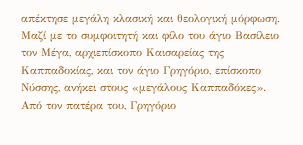απέκτησε μεγάλη κλασική και θεολογική μόρφωση. Μαζί με το συμφοιτητή και φίλο του άγιο Βασίλειο τον Μέγα, αρχιεπίσκοπο Καισαρείας της Καππαδοκίας, και τον άγιο Γρηγόριο, επίσκοπο Νύσσης, ανήκει στους «μεγάλους Καππαδόκες». Από τον πατέρα του, Γρηγόριο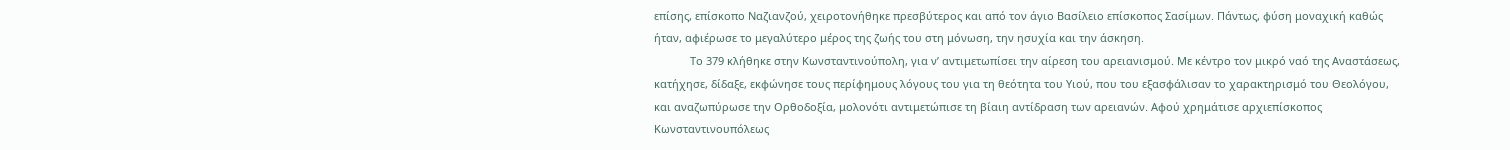επίσης, επίσκοπο Ναζιανζού, χειροτονήθηκε πρεσβύτερος και από τον άγιο Βασίλειο επίσκοπος Σασίμων. Πάντως, φύση μοναχική καθώς ήταν, αφιέρωσε το μεγαλύτερο μέρος της ζωής του στη μόνωση, την ησυχία και την άσκηση.
            Το 379 κλήθηκε στην Κωνσταντινούπολη, για ν’ αντιμετωπίσει την αίρεση του αρειανισμού. Με κέντρο τον μικρό ναό της Αναστάσεως, κατήχησε, δίδαξε, εκφώνησε τους περίφημους λόγους του για τη θεότητα του Υιού, που του εξασφάλισαν το χαρακτηρισμό του Θεολόγου, και αναζωπύρωσε την Ορθοδοξία, μολονότι αντιμετώπισε τη βίαιη αντίδραση των αρειανών. Αφού χρημάτισε αρχιεπίσκοπος Κωνσταντινουπόλεως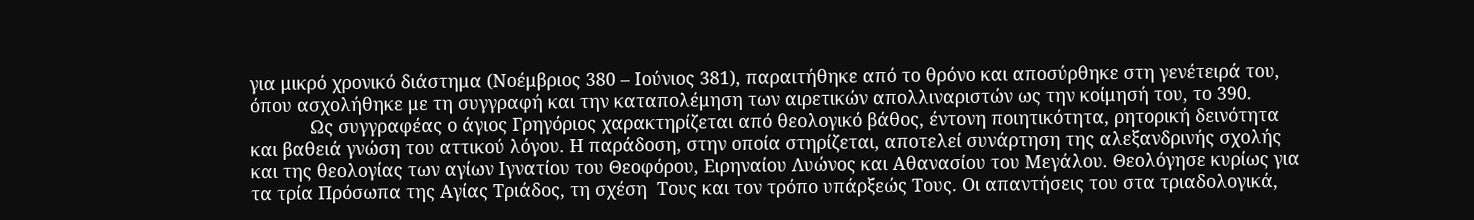για μικρό χρονικό διάστημα (Νοέμβριος 380 – Ιούνιος 381), παραιτήθηκε από το θρόνο και αποσύρθηκε στη γενέτειρά του, όπου ασχολήθηκε με τη συγγραφή και την καταπολέμηση των αιρετικών απολλιναριστών ως την κοίμησή του, το 390.
            Ως συγγραφέας ο άγιος Γρηγόριος χαρακτηρίζεται από θεολογικό βάθος, έντονη ποιητικότητα, ρητορική δεινότητα και βαθειά γνώση του αττικού λόγου. Η παράδοση, στην οποία στηρίζεται, αποτελεί συνάρτηση της αλεξανδρινής σχολής και της θεολογίας των αγίων Ιγνατίου του Θεοφόρου, Ειρηναίου Λυώνος και Αθανασίου του Μεγάλου. Θεολόγησε κυρίως για τα τρία Πρόσωπα της Αγίας Τριάδος, τη σχέση  Τους και τον τρόπο υπάρξεώς Τους. Οι απαντήσεις του στα τριαδολογικά,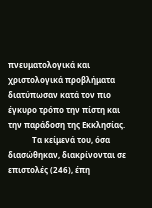πνευματολογικά και χριστολογικά προβλήματα διατύπωσαν κατά τον πιο έγκυρο τρόπο την πίστη και την παράδοση της Εκκλησίας.
            Τα κείμενά του, όσα διασώθηκαν, διακρίνονται σε επιστολές (246), έπη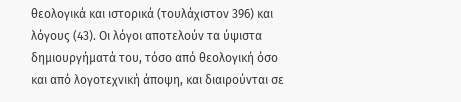θεολογικά και ιστορικά (τουλάχιστον 396) και λόγους (43). Οι λόγοι αποτελούν τα ύψιστα δημιουργήματά του, τόσο από θεολογική όσο και από λογοτεχνική άποψη, και διαιρούνται σε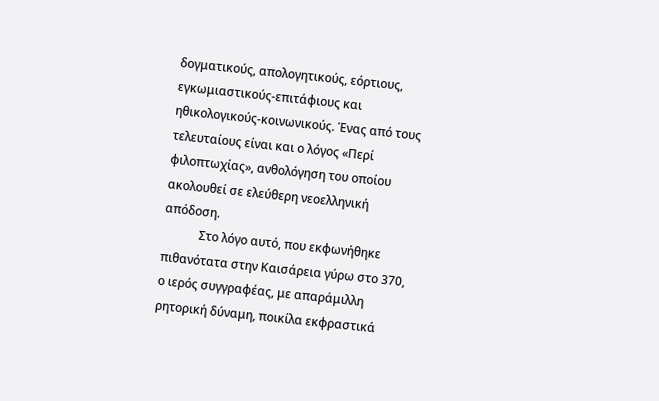δογματικούς, απολογητικούς, εόρτιους, εγκωμιαστικούς-επιτάφιους και ηθικολογικούς-κοινωνικούς. Ένας από τους τελευταίους είναι και ο λόγος «Περί φιλοπτωχίας», ανθολόγηση του οποίου ακολουθεί σε ελεύθερη νεοελληνική απόδοση.
            Στο λόγο αυτό, που εκφωνήθηκε πιθανότατα στην Καισάρεια γύρω στο 370, ο ιερός συγγραφέας, με απαράμιλλη ρητορική δύναμη, ποικίλα εκφραστικά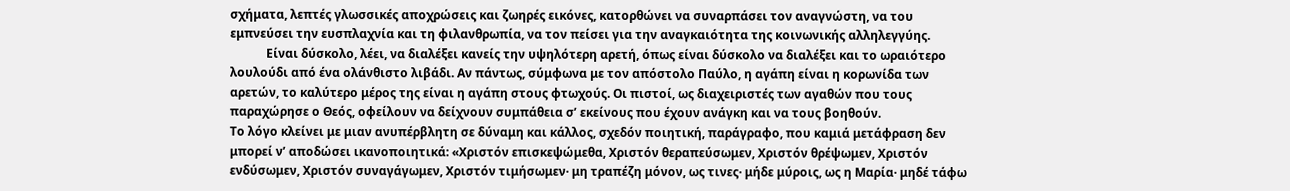σχήματα, λεπτές γλωσσικές αποχρώσεις και ζωηρές εικόνες, κατορθώνει να συναρπάσει τον αναγνώστη, να του εμπνεύσει την ευσπλαχνία και τη φιλανθρωπία, να τον πείσει για την αναγκαιότητα της κοινωνικής αλληλεγγύης.
            Είναι δύσκολο, λέει, να διαλέξει κανείς την υψηλότερη αρετή, όπως είναι δύσκολο να διαλέξει και το ωραιότερο λουλούδι από ένα ολάνθιστο λιβάδι. Αν πάντως, σύμφωνα με τον απόστολο Παύλο, η αγάπη είναι η κορωνίδα των αρετών, το καλύτερο μέρος της είναι η αγάπη στους φτωχούς. Οι πιστοί, ως διαχειριστές των αγαθών που τους παραχώρησε ο Θεός, οφείλουν να δείχνουν συμπάθεια σ’ εκείνους που έχουν ανάγκη και να τους βοηθούν.
Το λόγο κλείνει με μιαν ανυπέρβλητη σε δύναμη και κάλλος, σχεδόν ποιητική, παράγραφο, που καμιά μετάφραση δεν μπορεί ν’ αποδώσει ικανοποιητικά: «Χριστόν επισκεψώμεθα, Χριστόν θεραπεύσωμεν, Χριστόν θρέψωμεν, Χριστόν ενδύσωμεν, Χριστόν συναγάγωμεν, Χριστόν τιμήσωμεν· μη τραπέζη μόνον, ως τινες· μήδε μύροις, ως η Μαρία· μηδέ τάφω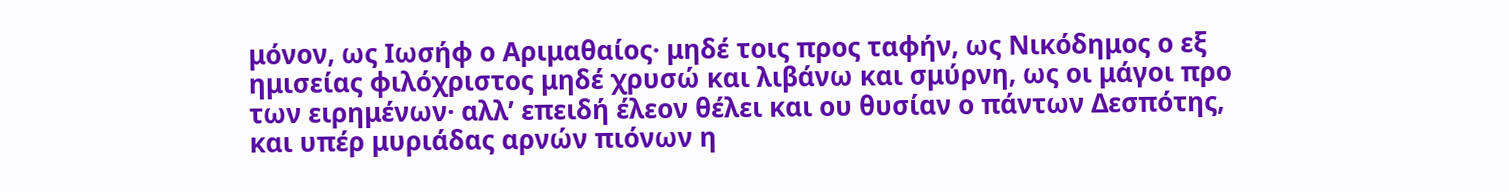μόνον, ως Ιωσήφ ο Αριμαθαίος· μηδέ τοις προς ταφήν, ως Νικόδημος ο εξ ημισείας φιλόχριστος μηδέ χρυσώ και λιβάνω και σμύρνη, ως οι μάγοι προ των ειρημένων· αλλ’ επειδή έλεον θέλει και ου θυσίαν ο πάντων Δεσπότης, και υπέρ μυριάδας αρνών πιόνων η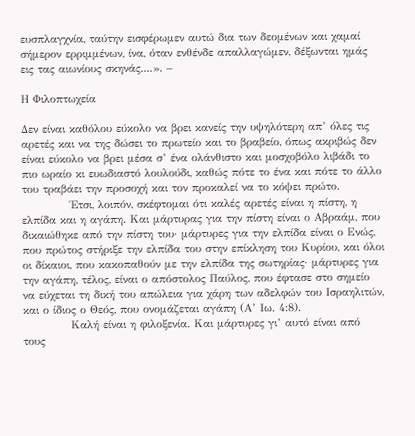ευσπλαγχνία, ταύτην εισφέρωμεν αυτώ δια των δεομένων και χαμαί σήμερον ερριμμένων, ίνα, όταν ενθένδε απαλλαγώμεν, δέξωνται ημάς εις τας αιωνίους σκηνάς....». –

Η Φιλοπτωχεία

Δεν είναι καθόλου εύκολο να βρει κανείς την υψηλότερη απ’ όλες τις αρετές και να της δώσει το πρωτείο και το βραβείο, όπως ακριβώς δεν είναι εύκολο να βρει μέσα σ’ ένα ολάνθιστο και μοσχοβόλο λιβάδι το πιο ωραίο κι ευωδιαστό λουλούδι, καθώς πότε το ένα και πότε το άλλο του τραβάει την προσοχή και τον προκαλεί να το κόψει πρώτο.
            Έτσι, λοιπόν, σκέφτομαι ότι καλές αρετές είναι η πίστη, η ελπίδα και η αγάπη. Και μάρτυρας για την πίστη είναι ο Αβραάμ, που δικαιώθηκε από την πίστη του· μάρτυρες για την ελπίδα είναι ο Ενώς, που πρώτος στήριξε την ελπίδα του στην επίκληση του Κυρίου, και όλοι οι δίκαιοι, που κακοπαθούν με την ελπίδα της σωτηρίας· μάρτυρες για την αγάπη, τέλος, είναι ο απόστολος Παύλος, που έφτασε στο σημείο να εύχεται τη δική του απώλεια για χάρη των αδελφών του Ισραηλιτών, και ο ίδιος ο Θεός, που ονομάζεται αγάπη (Α’ Ιω. 4:8).
            Καλή είναι η φιλοξενία. Και μάρτυρες γι’ αυτό είναι από τους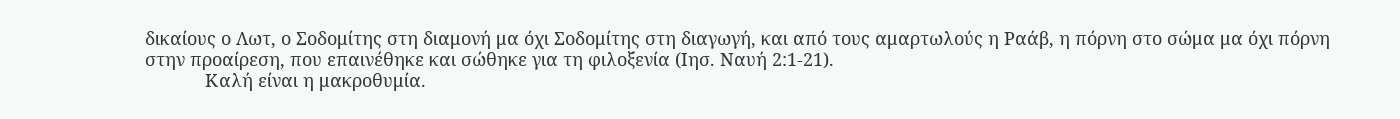δικαίους ο Λωτ, ο Σοδομίτης στη διαμονή μα όχι Σοδομίτης στη διαγωγή, και από τους αμαρτωλούς η Ραάβ, η πόρνη στο σώμα μα όχι πόρνη στην προαίρεση, που επαινέθηκε και σώθηκε για τη φιλοξενία (Ιησ. Ναυή 2:1-21).
            Καλή είναι η μακροθυμία.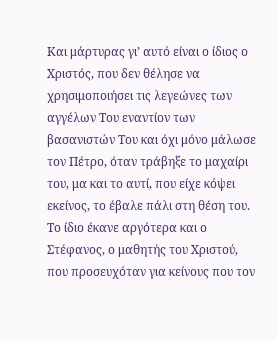Και μάρτυρας γι’ αυτό είναι ο ίδιος ο Χριστός, που δεν θέλησε να χρησιμοποιήσει τις λεγεώνες των αγγέλων Του εναντίον των βασανιστών Του και όχι μόνο μάλωσε τον Πέτρο, όταν τράβηξε το μαχαίρι του, μα και το αυτί, που είχε κόψει εκείνος, το έβαλε πάλι στη θέση του. Το ίδιο έκανε αργότερα και ο Στέφανος, ο μαθητής του Χριστού, που προσευχόταν για κείνους που τον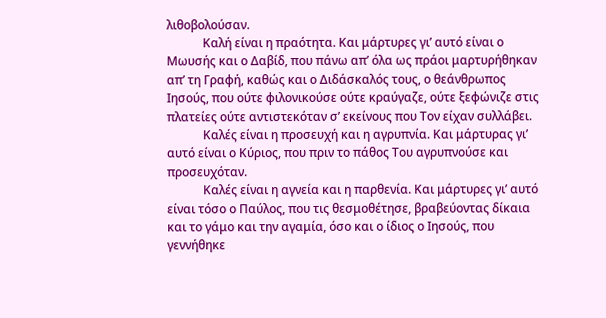λιθοβολούσαν.
            Καλή είναι η πραότητα. Και μάρτυρες γι’ αυτό είναι ο Μωυσής και ο Δαβίδ, που πάνω απ’ όλα ως πράοι μαρτυρήθηκαν απ’ τη Γραφή, καθώς και ο Διδάσκαλός τους, ο θεάνθρωπος Ιησούς, που ούτε φιλονικούσε ούτε κραύγαζε, ούτε ξεφώνιζε στις πλατείες ούτε αντιστεκόταν σ’ εκείνους που Τον είχαν συλλάβει.
            Καλές είναι η προσευχή και η αγρυπνία. Και μάρτυρας γι’ αυτό είναι ο Κύριος, που πριν το πάθος Του αγρυπνούσε και προσευχόταν.
            Καλές είναι η αγνεία και η παρθενία. Και μάρτυρες γι’ αυτό είναι τόσο ο Παύλος, που τις θεσμοθέτησε, βραβεύοντας δίκαια και το γάμο και την αγαμία, όσο και ο ίδιος ο Ιησούς, που γεννήθηκε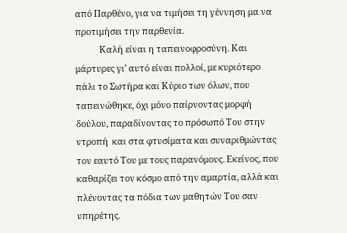από Παρθένο, για να τιμήσει τη γέννηση μα να προτιμήσει την παρθενία.
            Καλή είναι η ταπεινοφροσύνη. Και μάρτυρες γι’ αυτό είναι πολλοί, με κυριότερο πάλι το Σωτήρα και Κύριο των όλων, που ταπεινώθηκε, όχι μόνο παίρνοντας μορφή δούλου, παραδίνοντας το πρόσωπό Του στην ντροπή  και στα φτυσίματα και συναριθμώντας τον εαυτό Του με τους παρανόμους. Εκείνος, που καθαρίζει τον κόσμο από την αμαρτία, αλλά και πλένοντας τα πόδια των μαθητών Του σαν υπηρέτης.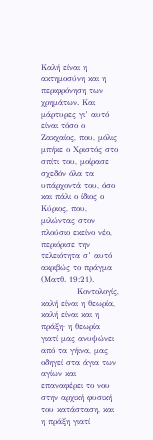Καλή είναι η ακτημοσύνη και η περιφρόνηση των χρημάτων. Και μάρτυρες γι’ αυτό είναι τόσο ο Ζακχαίος, που, μόλις μπήκε ο Χριστός στο σπίτι του, μοίρασε σχεδόν όλα τα υπάρχοντά του, όσο και πάλι ο ίδιος ο Κύριος, που, μιλώντας στον πλούσιο εκείνο νέο, περιόρισε την τελειότητα σ’ αυτό ακριβώς το πράγμα (Ματθ. 19:21).
            Κοντολογίς, καλή είναι η θεωρία, καλή είναι και η πράξη· η θεωρία γιατί μας ανυψώνει από τα γήινα, μας οδηγεί στα άγια των αγίων και επαναφέρει το νου στην αρχική φυσική του κατάσταση, και η πράξη γιατί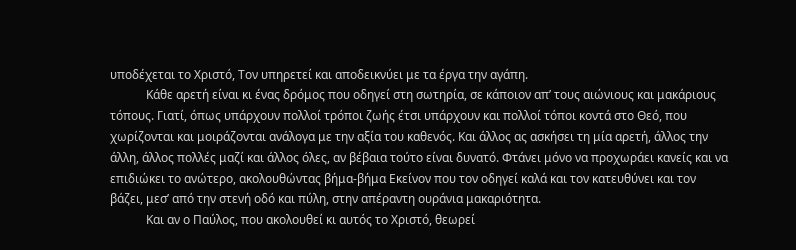υποδέχεται το Χριστό, Τον υπηρετεί και αποδεικνύει με τα έργα την αγάπη.
            Κάθε αρετή είναι κι ένας δρόμος που οδηγεί στη σωτηρία, σε κάποιον απ’ τους αιώνιους και μακάριους τόπους. Γιατί, όπως υπάρχουν πολλοί τρόποι ζωής έτσι υπάρχουν και πολλοί τόποι κοντά στο Θεό, που χωρίζονται και μοιράζονται ανάλογα με την αξία του καθενός. Και άλλος ας ασκήσει τη μία αρετή, άλλος την άλλη, άλλος πολλές μαζί και άλλος όλες, αν βέβαια τούτο είναι δυνατό. Φτάνει μόνο να προχωράει κανείς και να επιδιώκει το ανώτερο, ακολουθώντας βήμα-βήμα Εκείνον που τον οδηγεί καλά και τον κατευθύνει και τον βάζει, μεσ’ από την στενή οδό και πύλη, στην απέραντη ουράνια μακαριότητα.
            Και αν ο Παύλος, που ακολουθεί κι αυτός το Χριστό, θεωρεί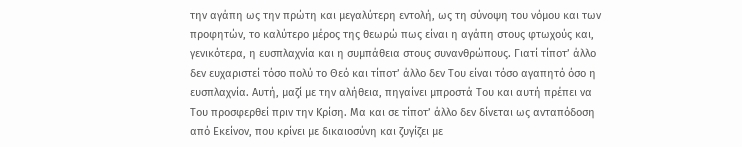την αγάπη ως την πρώτη και μεγαλύτερη εντολή, ως τη σύνοψη του νόμου και των προφητών, το καλύτερο μέρος της θεωρώ πως είναι η αγάπη στους φτωχούς και, γενικότερα, η ευσπλαχνία και η συμπάθεια στους συνανθρώπους. Γιατί τίποτ’ άλλο δεν ευχαριστεί τόσο πολύ το Θεό και τίποτ’ άλλο δεν Του είναι τόσο αγαπητό όσο η ευσπλαχνία. Αυτή, μαζί με την αλήθεια, πηγαίνει μπροστά Του και αυτή πρέπει να Του προσφερθεί πριν την Κρίση. Μα και σε τίποτ’ άλλο δεν δίνεται ως ανταπόδοση από Εκείνον, που κρίνει με δικαιοσύνη και ζυγίζει με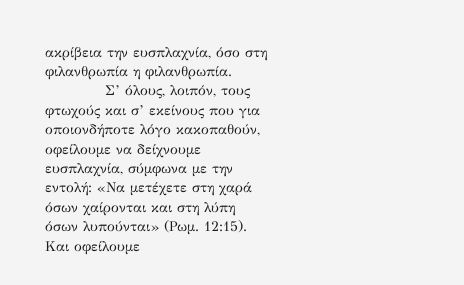ακρίβεια την ευσπλαχνία, όσο στη φιλανθρωπία η φιλανθρωπία.
            Σ’ όλους, λοιπόν, τους φτωχούς και σ’ εκείνους που για οποιονδήποτε λόγο κακοπαθούν, οφείλουμε να δείχνουμε ευσπλαχνία, σύμφωνα με την εντολή: «Να μετέχετε στη χαρά όσων χαίρονται και στη λύπη όσων λυπούνται» (Ρωμ. 12:15). Και οφείλουμε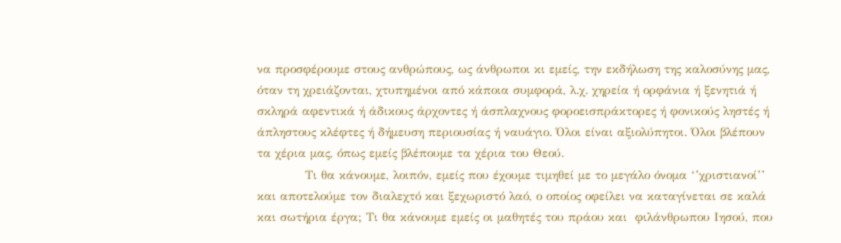να προσφέρουμε στους ανθρώπους, ως άνθρωποι κι εμείς, την εκδήλωση της καλοσύνης μας, όταν τη χρειάζονται, χτυπημένοι από κάποια συμφορά, λ.χ. χηρεία ή ορφάνια ή ξενητιά ή σκληρά αφεντικά ή άδικους άρχοντες ή άσπλαχνους φοροεισπράκτορες ή φονικούς ληστές ή άπληστους κλέφτες ή δήμευση περιουσίας ή ναυάγιο. Όλοι είναι αξιολύπητοι. Όλοι βλέπουν τα χέρια μας, όπως εμείς βλέπουμε τα χέρια του Θεού.
            Τι θα κάνουμε, λοιπόν, εμείς που έχουμε τιμηθεί με το μεγάλο όνομα ‘’χριστιανοί’’ και αποτελούμε τον διαλεχτό και ξεχωριστό λαό, ο οποίος οφείλει να καταγίνεται σε καλά και σωτήρια έργα; Τι θα κάνουμε εμείς οι μαθητές του πράου και  φιλάνθρωπου Ιησού, που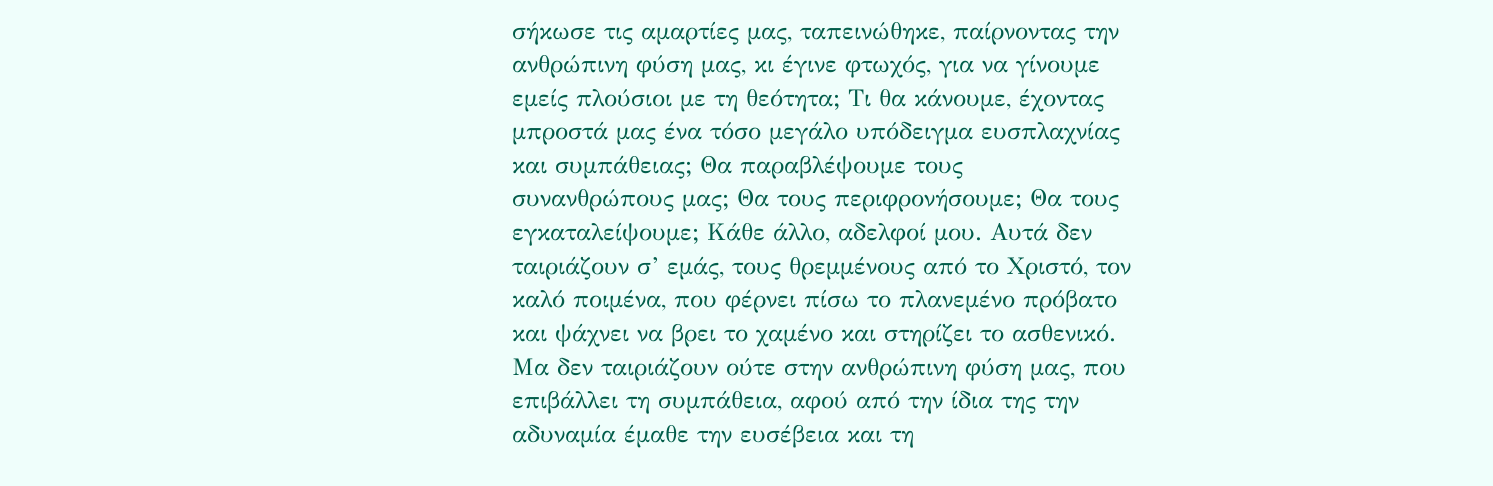σήκωσε τις αμαρτίες μας, ταπεινώθηκε, παίρνοντας την ανθρώπινη φύση μας, κι έγινε φτωχός, για να γίνουμε εμείς πλούσιοι με τη θεότητα; Τι θα κάνουμε, έχοντας μπροστά μας ένα τόσο μεγάλο υπόδειγμα ευσπλαχνίας και συμπάθειας; Θα παραβλέψουμε τους συνανθρώπους μας; Θα τους περιφρονήσουμε; Θα τους εγκαταλείψουμε; Κάθε άλλο, αδελφοί μου. Αυτά δεν ταιριάζουν σ’ εμάς, τους θρεμμένους από το Χριστό, τον καλό ποιμένα, που φέρνει πίσω το πλανεμένο πρόβατο και ψάχνει να βρει το χαμένο και στηρίζει το ασθενικό. Μα δεν ταιριάζουν ούτε στην ανθρώπινη φύση μας, που επιβάλλει τη συμπάθεια, αφού από την ίδια της την αδυναμία έμαθε την ευσέβεια και τη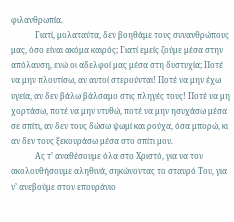φιλανθρωπία.
            Γιατί, μολαταύτα, δεν βοηθάμε τους συνανθρώπους μας, όσο είναι ακόμα καιρός; Γιατί εμείς ζούμε μέσα στην απόλαυση, ενώ οι αδελφοί μας μέσα στη δυστυχία; Ποτέ να μην πλουτίσω, αν αυτοί στερούνται! Ποτέ να μην έχω υγεία, αν δεν βάλω βάλσαμο στις πληγές τους! Ποτέ να μη χορτάσω, ποτέ να μην ντυθώ, ποτέ να μην ησυχάσω μέσα σε σπίτι, αν δεν τους δώσω ψωμί και ρούχα, όσα μπορώ, κι αν δεν τους ξεκουράσω μέσα στο σπίτι μου.
            Ας τ’ αναθέσουμε όλα στο Χριστό, για να τον ακολουθήσουμε αληθινά, σηκώνοντας το σταυρό Του, για ν’ ανεβούμε στον επουράνιο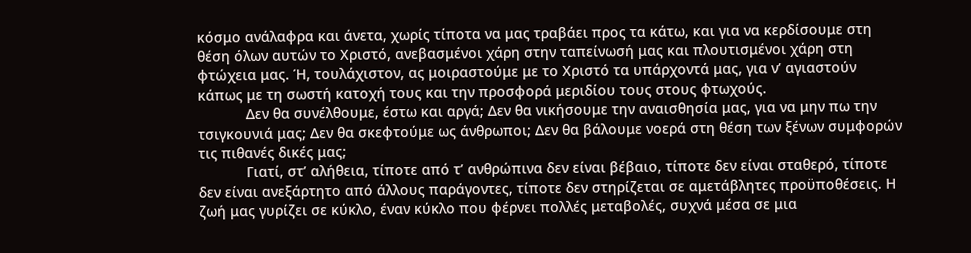κόσμο ανάλαφρα και άνετα, χωρίς τίποτα να μας τραβάει προς τα κάτω, και για να κερδίσουμε στη θέση όλων αυτών το Χριστό, ανεβασμένοι χάρη στην ταπείνωσή μας και πλουτισμένοι χάρη στη φτώχεια μας. Ή, τουλάχιστον, ας μοιραστούμε με το Χριστό τα υπάρχοντά μας, για ν’ αγιαστούν κάπως με τη σωστή κατοχή τους και την προσφορά μεριδίου τους στους φτωχούς.
            Δεν θα συνέλθουμε, έστω και αργά; Δεν θα νικήσουμε την αναισθησία μας, για να μην πω την τσιγκουνιά μας; Δεν θα σκεφτούμε ως άνθρωποι; Δεν θα βάλουμε νοερά στη θέση των ξένων συμφορών τις πιθανές δικές μας;
            Γιατί, στ’ αλήθεια, τίποτε από τ’ ανθρώπινα δεν είναι βέβαιο, τίποτε δεν είναι σταθερό, τίποτε δεν είναι ανεξάρτητο από άλλους παράγοντες, τίποτε δεν στηρίζεται σε αμετάβλητες προϋποθέσεις. Η ζωή μας γυρίζει σε κύκλο, έναν κύκλο που φέρνει πολλές μεταβολές, συχνά μέσα σε μια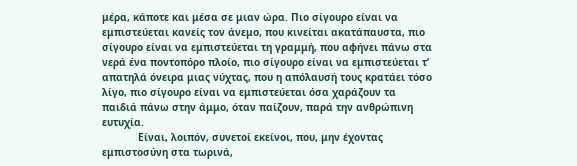μέρα, κάποτε και μέσα σε μιαν ώρα. Πιο σίγουρο είναι να εμπιστεύεται κανείς τον άνεμο, που κινείται ακατάπαυστα, πιο σίγουρο είναι να εμπιστεύεται τη γραμμή, που αφήνει πάνω στα νερά ένα ποντοπόρο πλοίο, πιο σίγουρο είναι να εμπιστεύεται τ’ απατηλά όνειρα μιας νύχτας, που η απόλαυσή τους κρατάει τόσο λίγο, πιο σίγουρο είναι να εμπιστεύεται όσα χαράζουν τα παιδιά πάνω στην άμμο, όταν παίζουν, παρά την ανθρώπινη ευτυχία.
            Είναι, λοιπόν, συνετοί εκείνοι, που, μην έχοντας εμπιστοσύνη στα τωρινά,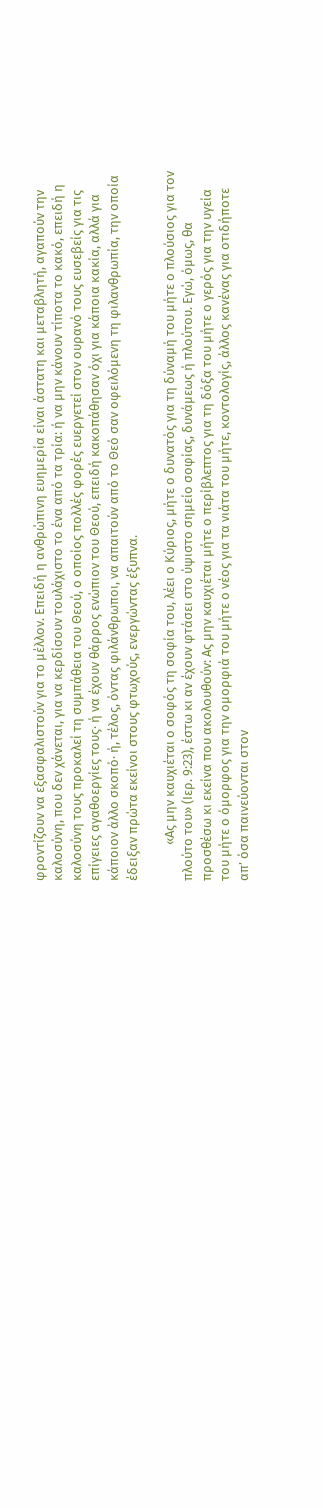φροντίζουν να εξασφαλιστούν για το μέλλον. Επειδή η ανθρώπινη ευημερία είναι άστατη και μεταβλητή, αγαπούν την καλοσύνη, που δεν χάνεται, για να κερδίσουν τουλάχιστο το ένα από τα τρία: ή να μην κάνουν τίποτα το κακό, επειδή η καλοσύνη τους προκαλεί τη συμπάθεια του Θεού, ο οποίος πολλές φορές ευεργετεί στον ουρανό τους ευσεβείς για τις επίγειες αγαθοεργίες τους· ή να έχουν θάρρος ενώπιον του Θεού, επειδή κακοπάθησαν όχι για κάποια κακία, αλλά για κάποιον άλλο σκοπό· ή, τέλος, όντας φιλάνθρωποι, να απαιτούν από το Θεό σαν οφειλόμενη τη φιλανθρωπία, την οποία έδειξαν πρώτα εκείνοι στους φτωχούς, ενεργώντας έξυπνα.

            «Ας μην καυχιέται ο σοφός τη σοφία του, λέει ο Κύριος, μήτε ο δυνατός για τη δύναμή του μήτε ο πλούσιος για τον πλούτο του» (Ιερ. 9:23), έστω κι αν έχουν φτάσει στο ύψιστο σημείο σοφίας, δυνάμεως ή πλούτου. Εγώ, όμως, θα προσθέσω κι εκείνα που ακολουθούν: Ας μην καυχιέται μήτε ο περίβλεπτος για τη δόξα του μήτε ο γερός για την υγεία του μήτε ο όμορφος για την ομορφιά του μήτε ο νέος για τα νιάτα του μήτε, κοντολογίς, άλλος κανένας για οτιδήποτε απ’ όσα παινεύονται στον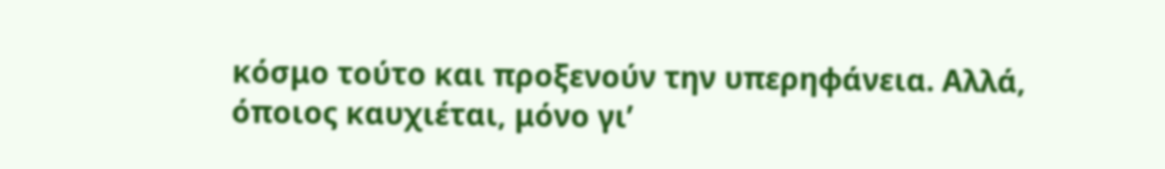κόσμο τούτο και προξενούν την υπερηφάνεια. Αλλά, όποιος καυχιέται, μόνο γι’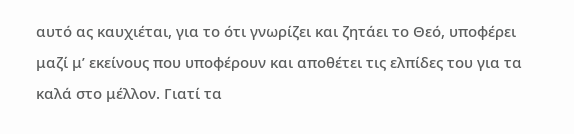αυτό ας καυχιέται, για το ότι γνωρίζει και ζητάει το Θεό, υποφέρει μαζί μ’ εκείνους που υποφέρουν και αποθέτει τις ελπίδες του για τα καλά στο μέλλον. Γιατί τα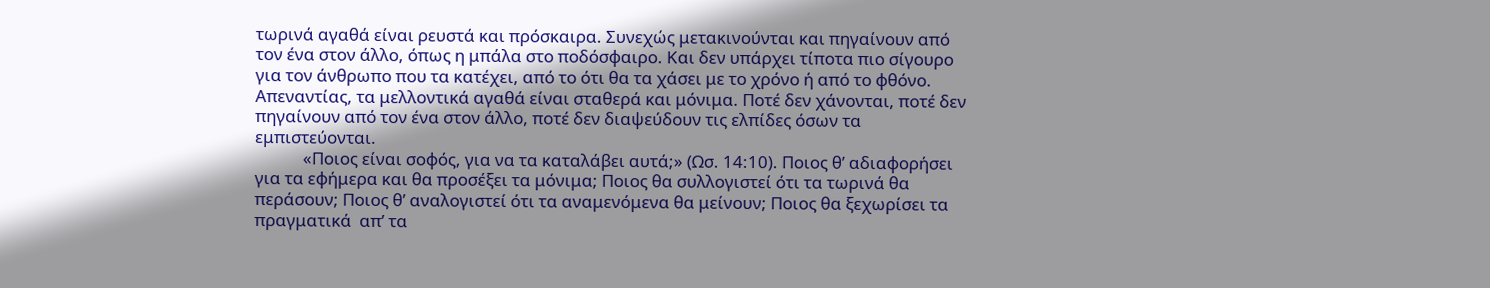τωρινά αγαθά είναι ρευστά και πρόσκαιρα. Συνεχώς μετακινούνται και πηγαίνουν από τον ένα στον άλλο, όπως η μπάλα στο ποδόσφαιρο. Και δεν υπάρχει τίποτα πιο σίγουρο για τον άνθρωπο που τα κατέχει, από το ότι θα τα χάσει με το χρόνο ή από το φθόνο. Απεναντίας, τα μελλοντικά αγαθά είναι σταθερά και μόνιμα. Ποτέ δεν χάνονται, ποτέ δεν πηγαίνουν από τον ένα στον άλλο, ποτέ δεν διαψεύδουν τις ελπίδες όσων τα εμπιστεύονται.
            «Ποιος είναι σοφός, για να τα καταλάβει αυτά;» (Ωσ. 14:10). Ποιος θ’ αδιαφορήσει για τα εφήμερα και θα προσέξει τα μόνιμα; Ποιος θα συλλογιστεί ότι τα τωρινά θα περάσουν; Ποιος θ’ αναλογιστεί ότι τα αναμενόμενα θα μείνουν; Ποιος θα ξεχωρίσει τα πραγματικά  απ’ τα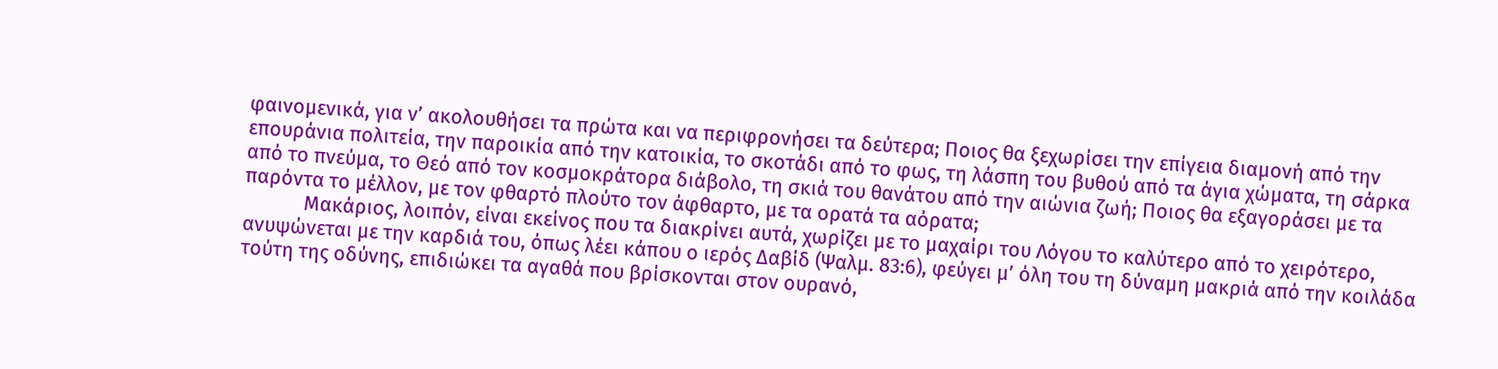φαινομενικά, για ν’ ακολουθήσει τα πρώτα και να περιφρονήσει τα δεύτερα; Ποιος θα ξεχωρίσει την επίγεια διαμονή από την επουράνια πολιτεία, την παροικία από την κατοικία, το σκοτάδι από το φως, τη λάσπη του βυθού από τα άγια χώματα, τη σάρκα από το πνεύμα, το Θεό από τον κοσμοκράτορα διάβολο, τη σκιά του θανάτου από την αιώνια ζωή; Ποιος θα εξαγοράσει με τα παρόντα το μέλλον, με τον φθαρτό πλούτο τον άφθαρτο, με τα ορατά τα αόρατα;
            Μακάριος, λοιπόν, είναι εκείνος που τα διακρίνει αυτά, χωρίζει με το μαχαίρι του Λόγου το καλύτερο από το χειρότερο, ανυψώνεται με την καρδιά του, όπως λέει κάπου ο ιερός Δαβίδ (Ψαλμ. 83:6), φεύγει μ’ όλη του τη δύναμη μακριά από την κοιλάδα τούτη της οδύνης, επιδιώκει τα αγαθά που βρίσκονται στον ουρανό,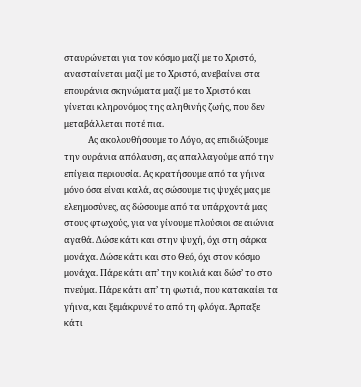σταυρώνεται για τον κόσμο μαζί με το Χριστό, ανασταίνεται μαζί με το Χριστό, ανεβαίνει στα επουράνια σκηνώματα μαζί με το Χριστό και γίνεται κληρονόμος της αληθινής ζωής, που δεν μεταβάλλεται ποτέ πια.
            Ας ακολουθήσουμε το Λόγο, ας επιδιώξουμε την ουράνια απόλαυση, ας απαλλαγούμε από την επίγεια περιουσία. Ας κρατήσουμε από τα γήινα μόνο όσα είναι καλά, ας σώσουμε τις ψυχές μας με ελεημοσύνες, ας δώσουμε από τα υπάρχοντά μας στους φτωχούς, για να γίνουμε πλούσιοι σε αιώνια αγαθά. Δώσε κάτι και στην ψυχή, όχι στη σάρκα μονάχα. Δώσε κάτι και στο Θεό, όχι στον κόσμο μονάχα. Πάρε κάτι απ’ την κοιλιά και δώσ’ το στο πνεύμα. Πάρε κάτι απ’ τη φωτιά, που κατακαίει τα γήινα, και ξεμάκρυνέ το από τη φλόγα. Άρπαξε κάτι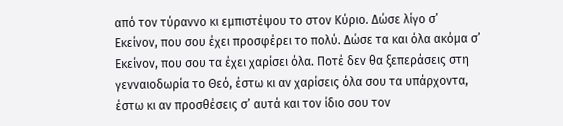από τον τύραννο κι εμπιστέψου το στον Κύριο. Δώσε λίγο σ’ Εκείνον, που σου έχει προσφέρει το πολύ. Δώσε τα και όλα ακόμα σ’ Εκείνον, που σου τα έχει χαρίσει όλα. Ποτέ δεν θα ξεπεράσεις στη γενναιοδωρία το Θεό, έστω κι αν χαρίσεις όλα σου τα υπάρχοντα, έστω κι αν προσθέσεις σ’ αυτά και τον ίδιο σου τον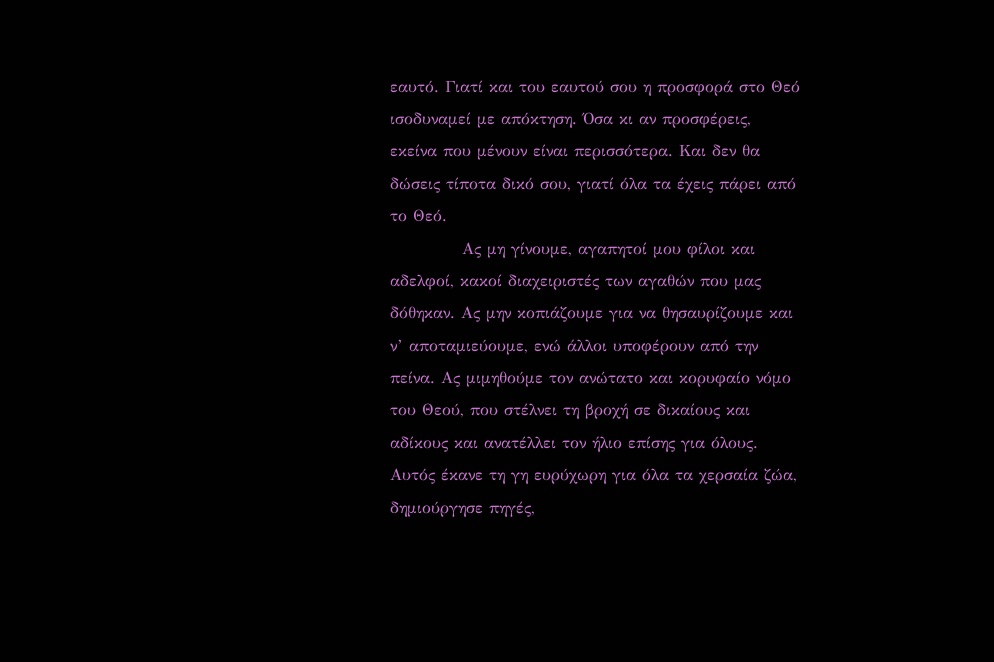εαυτό. Γιατί και του εαυτού σου η προσφορά στο Θεό ισοδυναμεί με απόκτηση. Όσα κι αν προσφέρεις, εκείνα που μένουν είναι περισσότερα. Και δεν θα δώσεις τίποτα δικό σου, γιατί όλα τα έχεις πάρει από το Θεό.
            Ας μη γίνουμε, αγαπητοί μου φίλοι και αδελφοί, κακοί διαχειριστές των αγαθών που μας δόθηκαν. Ας μην κοπιάζουμε για να θησαυρίζουμε και ν’ αποταμιεύουμε, ενώ άλλοι υποφέρουν από την πείνα. Ας μιμηθούμε τον ανώτατο και κορυφαίο νόμο του Θεού, που στέλνει τη βροχή σε δικαίους και αδίκους και ανατέλλει τον ήλιο επίσης για όλους. Αυτός έκανε τη γη ευρύχωρη για όλα τα χερσαία ζώα, δημιούργησε πηγές,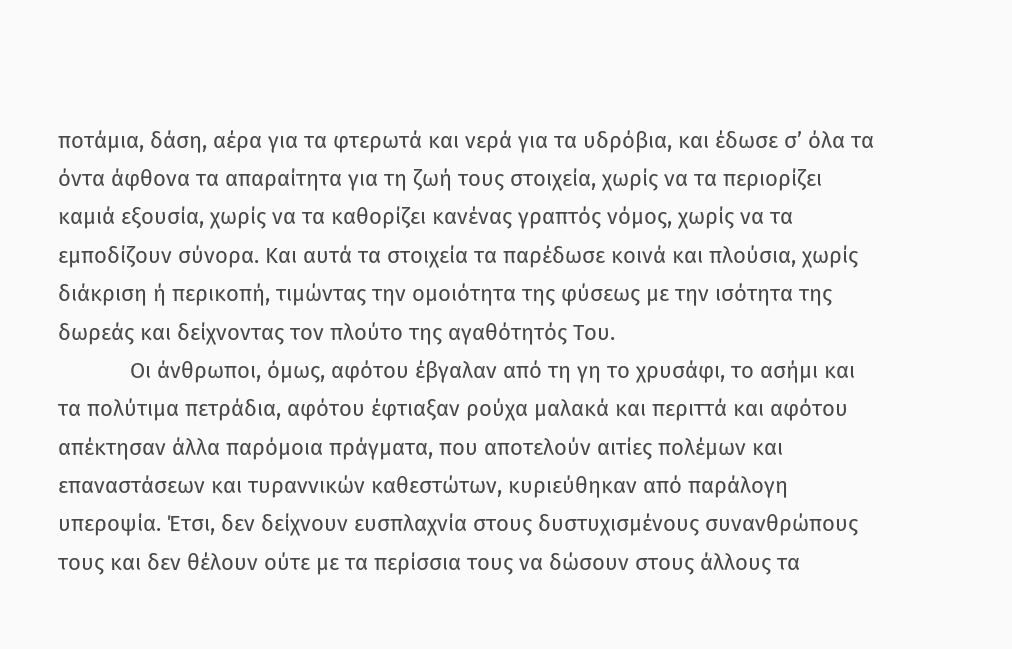ποτάμια, δάση, αέρα για τα φτερωτά και νερά για τα υδρόβια, και έδωσε σ’ όλα τα όντα άφθονα τα απαραίτητα για τη ζωή τους στοιχεία, χωρίς να τα περιορίζει καμιά εξουσία, χωρίς να τα καθορίζει κανένας γραπτός νόμος, χωρίς να τα εμποδίζουν σύνορα. Και αυτά τα στοιχεία τα παρέδωσε κοινά και πλούσια, χωρίς διάκριση ή περικοπή, τιμώντας την ομοιότητα της φύσεως με την ισότητα της δωρεάς και δείχνοντας τον πλούτο της αγαθότητός Του.
            Οι άνθρωποι, όμως, αφότου έβγαλαν από τη γη το χρυσάφι, το ασήμι και τα πολύτιμα πετράδια, αφότου έφτιαξαν ρούχα μαλακά και περιττά και αφότου απέκτησαν άλλα παρόμοια πράγματα, που αποτελούν αιτίες πολέμων και επαναστάσεων και τυραννικών καθεστώτων, κυριεύθηκαν από παράλογη υπεροψία. Έτσι, δεν δείχνουν ευσπλαχνία στους δυστυχισμένους συνανθρώπους τους και δεν θέλουν ούτε με τα περίσσια τους να δώσουν στους άλλους τα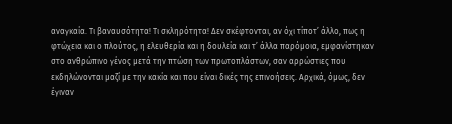αναγκαία. Τι βαναυσότητα! Τι σκληρότητα! Δεν σκέφτονται, αν όχι τίποτ’ άλλο, πως η φτώχεια και ο πλούτος, η ελευθερία και η δουλεία και τ’ άλλα παρόμοια, εμφανίστηκαν στο ανθρώπινο γένος μετά την πτώση των πρωτοπλάστων, σαν αρρώστιες που εκδηλώνονται μαζί με την κακία και που είναι δικές της επινοήσεις. Αρχικά, όμως, δεν έγιναν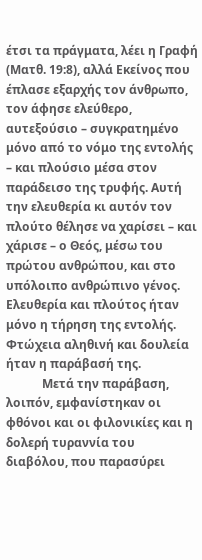έτσι τα πράγματα, λέει η Γραφή (Ματθ. 19:8), αλλά Εκείνος που έπλασε εξαρχής τον άνθρωπο, τον άφησε ελεύθερο, αυτεξούσιο – συγκρατημένο μόνο από το νόμο της εντολής – και πλούσιο μέσα στον παράδεισο της τρυφής. Αυτή την ελευθερία κι αυτόν τον πλούτο θέλησε να χαρίσει – και χάρισε – ο Θεός, μέσω του πρώτου ανθρώπου, και στο υπόλοιπο ανθρώπινο γένος. Ελευθερία και πλούτος ήταν μόνο η τήρηση της εντολής. Φτώχεια αληθινή και δουλεία ήταν η παράβασή της.
            Μετά την παράβαση, λοιπόν, εμφανίστηκαν οι φθόνοι και οι φιλονικίες και η δολερή τυραννία του διαβόλου, που παρασύρει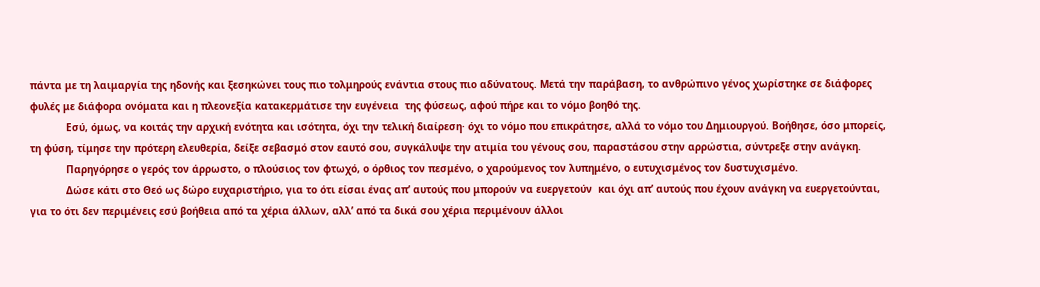πάντα με τη λαιμαργία της ηδονής και ξεσηκώνει τους πιο τολμηρούς ενάντια στους πιο αδύνατους. Μετά την παράβαση, το ανθρώπινο γένος χωρίστηκε σε διάφορες φυλές με διάφορα ονόματα και η πλεονεξία κατακερμάτισε την ευγένεια  της φύσεως, αφού πήρε και το νόμο βοηθό της.
            Εσύ, όμως, να κοιτάς την αρχική ενότητα και ισότητα, όχι την τελική διαίρεση· όχι το νόμο που επικράτησε, αλλά το νόμο του Δημιουργού. Βοήθησε, όσο μπορείς, τη φύση, τίμησε την πρότερη ελευθερία, δείξε σεβασμό στον εαυτό σου, συγκάλυψε την ατιμία του γένους σου, παραστάσου στην αρρώστια, σύντρεξε στην ανάγκη.
            Παρηγόρησε ο γερός τον άρρωστο, ο πλούσιος τον φτωχό, ο όρθιος τον πεσμένο, ο χαρούμενος τον λυπημένο, ο ευτυχισμένος τον δυστυχισμένο.
            Δώσε κάτι στο Θεό ως δώρο ευχαριστήριο, για το ότι είσαι ένας απ’ αυτούς που μπορούν να ευεργετούν  και όχι απ’ αυτούς που έχουν ανάγκη να ευεργετούνται, για το ότι δεν περιμένεις εσύ βοήθεια από τα χέρια άλλων, αλλ’ από τα δικά σου χέρια περιμένουν άλλοι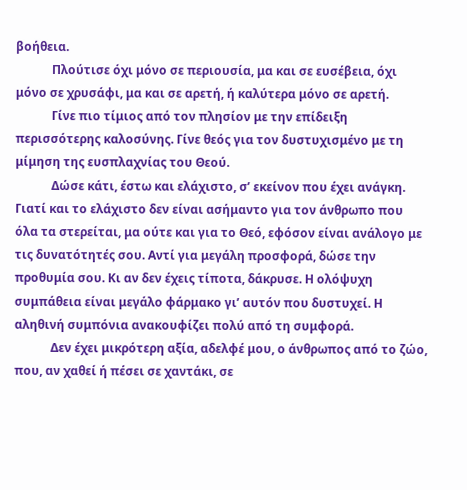βοήθεια.
            Πλούτισε όχι μόνο σε περιουσία, μα και σε ευσέβεια, όχι μόνο σε χρυσάφι, μα και σε αρετή, ή καλύτερα μόνο σε αρετή.
            Γίνε πιο τίμιος από τον πλησίον με την επίδειξη περισσότερης καλοσύνης. Γίνε θεός για τον δυστυχισμένο με τη μίμηση της ευσπλαχνίας του Θεού.
            Δώσε κάτι, έστω και ελάχιστο, σ’ εκείνον που έχει ανάγκη. Γιατί και το ελάχιστο δεν είναι ασήμαντο για τον άνθρωπο που όλα τα στερείται, μα ούτε και για το Θεό, εφόσον είναι ανάλογο με τις δυνατότητές σου. Αντί για μεγάλη προσφορά, δώσε την προθυμία σου. Κι αν δεν έχεις τίποτα, δάκρυσε. Η ολόψυχη συμπάθεια είναι μεγάλο φάρμακο γι’ αυτόν που δυστυχεί. Η αληθινή συμπόνια ανακουφίζει πολύ από τη συμφορά.
            Δεν έχει μικρότερη αξία, αδελφέ μου, ο άνθρωπος από το ζώο, που, αν χαθεί ή πέσει σε χαντάκι, σε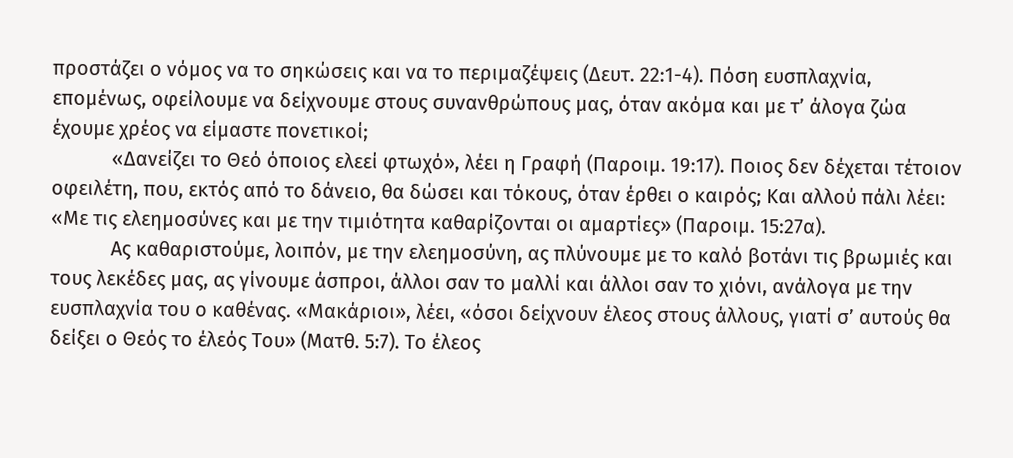προστάζει ο νόμος να το σηκώσεις και να το περιμαζέψεις (Δευτ. 22:1-4). Πόση ευσπλαχνία, επομένως, οφείλουμε να δείχνουμε στους συνανθρώπους μας, όταν ακόμα και με τ’ άλογα ζώα έχουμε χρέος να είμαστε πονετικοί;
            «Δανείζει το Θεό όποιος ελεεί φτωχό», λέει η Γραφή (Παροιμ. 19:17). Ποιος δεν δέχεται τέτοιον οφειλέτη, που, εκτός από το δάνειο, θα δώσει και τόκους, όταν έρθει ο καιρός; Και αλλού πάλι λέει: «Με τις ελεημοσύνες και με την τιμιότητα καθαρίζονται οι αμαρτίες» (Παροιμ. 15:27α).
            Ας καθαριστούμε, λοιπόν, με την ελεημοσύνη, ας πλύνουμε με το καλό βοτάνι τις βρωμιές και τους λεκέδες μας, ας γίνουμε άσπροι, άλλοι σαν το μαλλί και άλλοι σαν το χιόνι, ανάλογα με την ευσπλαχνία του ο καθένας. «Μακάριοι», λέει, «όσοι δείχνουν έλεος στους άλλους, γιατί σ’ αυτούς θα δείξει ο Θεός το έλεός Του» (Ματθ. 5:7). Το έλεος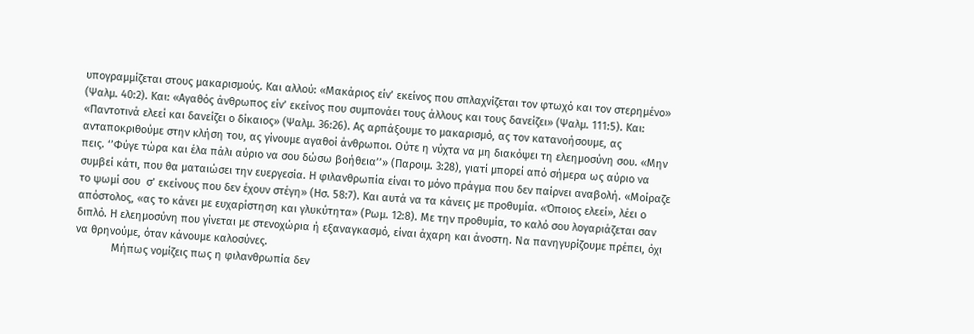υπογραμμίζεται στους μακαρισμούς. Και αλλού: «Μακάριος είν’ εκείνος που σπλαχνίζεται τον φτωχό και τον στερημένο» (Ψαλμ. 40:2). Και: «Αγαθός άνθρωπος είν’ εκείνος που συμπονάει τους άλλους και τους δανείζει» (Ψαλμ. 111:5). Και: «Παντοτινά ελεεί και δανείζει ο δίκαιος» (Ψαλμ. 36:26). Ας αρπάξουμε το μακαρισμό, ας τον κατανοήσουμε, ας ανταποκριθούμε στην κλήση του, ας γίνουμε αγαθοί άνθρωποι. Ούτε η νύχτα να μη διακόψει τη ελεημοσύνη σου. «Μην πεις. ‘’Φύγε τώρα και έλα πάλι αύριο να σου δώσω βοήθεια’’» (Παροιμ. 3:28), γιατί μπορεί από σήμερα ως αύριο να συμβεί κάτι, που θα ματαιώσει την ευεργεσία. Η φιλανθρωπία είναι το μόνο πράγμα που δεν παίρνει αναβολή. «Μοίραζε το ψωμί σου  σ’ εκείνους που δεν έχουν στέγη» (Ησ. 58:7). Και αυτά να τα κάνεις με προθυμία. «Όποιος ελεεί», λέει ο απόστολος, «ας το κάνει με ευχαρίστηση και γλυκύτητα» (Ρωμ. 12:8). Με την προθυμία, το καλό σου λογαριάζεται σαν διπλό. Η ελεημοσύνη που γίνεται με στενοχώρια ή εξαναγκασμό, είναι άχαρη και άνοστη. Να πανηγυρίζουμε πρέπει, όχι να θρηνούμε, όταν κάνουμε καλοσύνες.
            Μήπως νομίζεις πως η φιλανθρωπία δεν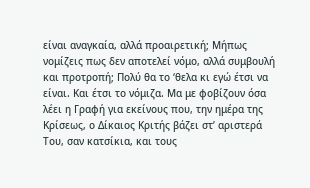είναι αναγκαία, αλλά προαιρετική; Μήπως νομίζεις πως δεν αποτελεί νόμο, αλλά συμβουλή και προτροπή; Πολύ θα το ‘θελα κι εγώ έτσι να είναι. Και έτσι το νόμιζα. Μα με φοβίζουν όσα λέει η Γραφή για εκείνους που, την ημέρα της Κρίσεως, ο Δίκαιος Κριτής βάζει στ’ αριστερά Του, σαν κατσίκια, και τους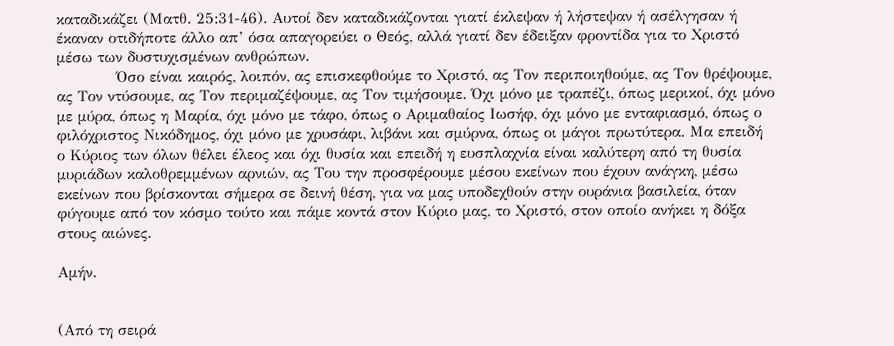καταδικάζει (Ματθ. 25:31-46). Αυτοί δεν καταδικάζονται γιατί έκλεψαν ή λήστεψαν ή ασέλγησαν ή έκαναν οτιδήποτε άλλο απ’ όσα απαγορεύει ο Θεός, αλλά γιατί δεν έδειξαν φροντίδα για το Χριστό μέσω των δυστυχισμένων ανθρώπων.
            Όσο είναι καιρός, λοιπόν, ας επισκεφθούμε το Χριστό, ας Τον περιποιηθούμε, ας Τον θρέψουμε, ας Τον ντύσουμε, ας Τον περιμαζέψουμε, ας Τον τιμήσουμε. Όχι μόνο με τραπέζι, όπως μερικοί, όχι μόνο με μύρα, όπως η Μαρία, όχι μόνο με τάφο, όπως ο Αριμαθαίος Ιωσήφ, όχι μόνο με ενταφιασμό, όπως ο φιλόχριστος Νικόδημος, όχι μόνο με χρυσάφι, λιβάνι και σμύρνα, όπως οι μάγοι πρωτύτερα. Μα επειδή ο Κύριος των όλων θέλει έλεος και όχι θυσία και επειδή η ευσπλαχνία είναι καλύτερη από τη θυσία μυριάδων καλοθρεμμένων αρνιών, ας Του την προσφέρουμε μέσου εκείνων που έχουν ανάγκη, μέσω εκείνων που βρίσκονται σήμερα σε δεινή θέση, για να μας υποδεχθούν στην ουράνια βασιλεία, όταν φύγουμε από τον κόσμο τούτο και πάμε κοντά στον Κύριο μας, το Χριστό, στον οποίο ανήκει η δόξα στους αιώνες.

Αμήν.


(Από τη σειρά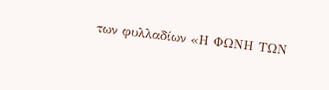των φυλλαδίων «Η ΦΩΝΗ ΤΩΝ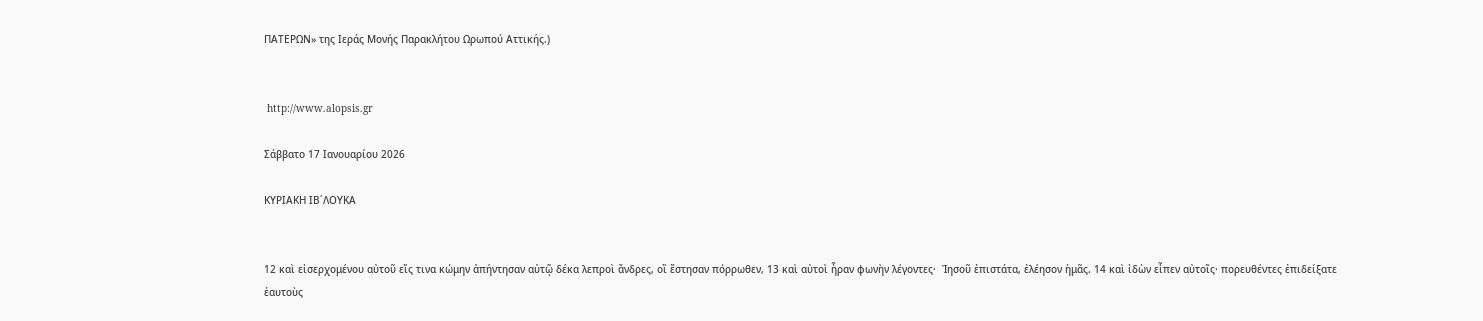ΠΑΤΕΡΩΝ» της Ιεράς Μονής Παρακλήτου Ωρωπού Αττικής.)


 http://www.alopsis.gr

Σάββατο 17 Ιανουαρίου 2026

ΚΥΡΙΑΚΗ ΙΒ΄ΛΟΥΚΑ


12 καὶ εἰσερχομένου αὐτοῦ εἴς τινα κώμην ἀπήντησαν αὐτῷ δέκα λεπροὶ ἄνδρες, οἳ ἔστησαν πόρρωθεν, 13 καὶ αὐτοὶ ἦραν φωνὴν λέγοντες·  Ἰησοῦ ἐπιστάτα, ἐλέησον ἡμᾶς. 14 καὶ ἰδὼν εἶπεν αὐτοῖς· πορευθέντες ἐπιδείξατε ἑαυτοὺς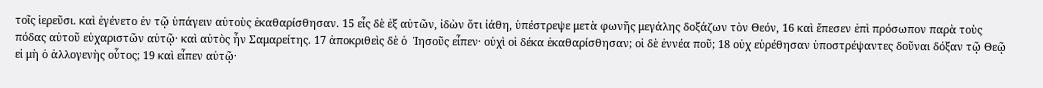τοῖς ἱερεῦσι. καὶ ἐγένετο ἐν τῷ ὑπάγειν αὐτοὺς ἐκαθαρίσθησαν. 15 εἷς δὲ ἐξ αὐτῶν, ἰδὼν ὅτι ἰάθη, ὑπέστρεψε μετὰ φωνῆς μεγάλης δοξάζων τὸν Θεόν, 16 καὶ ἔπεσεν ἐπὶ πρόσωπον παρὰ τοὺς πόδας αὐτοῦ εὐχαριστῶν αὐτῷ· καὶ αὐτὸς ἦν Σαμαρείτης. 17 ἀποκριθεὶς δὲ ὁ  Ἰησοῦς εἶπεν· οὐχὶ οἱ δέκα ἐκαθαρίσθησαν; οἱ δὲ ἐννέα ποῦ; 18 οὐχ εὑρέθησαν ὑποστρέψαντες δοῦναι δόξαν τῷ Θεῷ εἰ μὴ ὁ ἀλλογενὴς οὗτος; 19 καὶ εἶπεν αὐτῷ·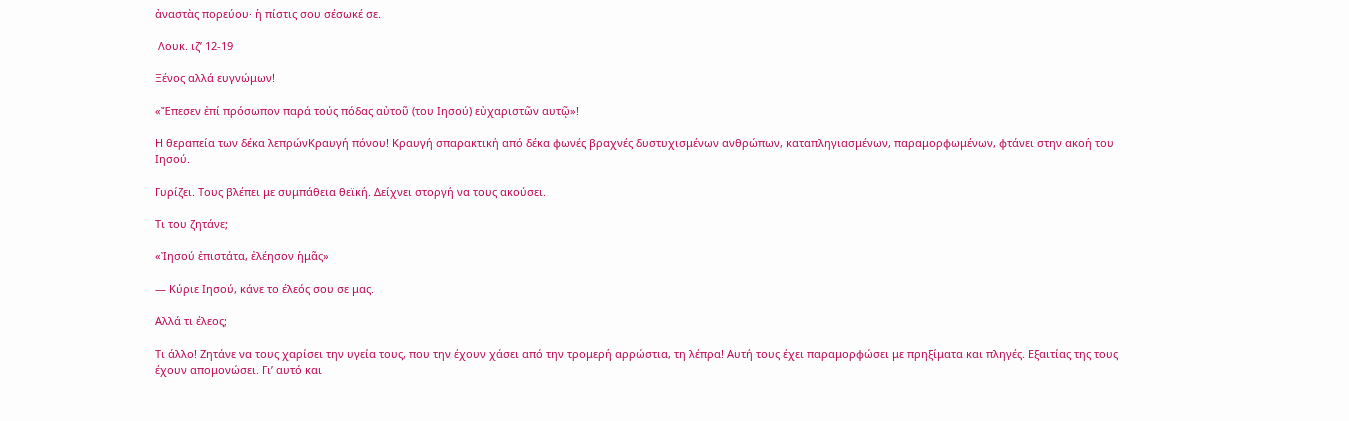ἀναστὰς πορεύου· ἡ πίστις σου σέσωκέ σε.

 Λουκ. ιζ’ 12-19

Ξένος αλλά ευγνώμων!

«Ἔπεσεν ἐπί πρόσωπον παρά τούς πόδας αὐτοῦ (του Ιησού) εὐχαριστῶν αυτῷ»!

Η θεραπεία των δέκα λεπρώνΚραυγή πόνου! Κραυγή σπαρακτική από δέκα φωνές βραχνές δυστυχισμένων ανθρώπων, καταπληγιασμένων, παραμορφωμένων, φτάνει στην ακοή του Ιησού.

Γυρίζει. Τους βλέπει με συμπάθεια θεϊκή. Δείχνει στοργή να τους ακούσει.

Τι του ζητάνε;

«Ἰησού ἐπιστάτα, ἐλέησον ἡμᾶς»

— Κύριε Ιησού, κάνε το έλεός σου σε μας.

Αλλά τι έλεος;

Τι άλλο! Ζητάνε να τους χαρίσει την υγεία τους, που την έχουν χάσει από την τρομερή αρρώστια, τη λέπρα! Αυτή τους έχει παραμορφώσει με πρηξίματα και πληγές. Εξαιτίας της τους έχουν απομονώσει. Γι’ αυτό και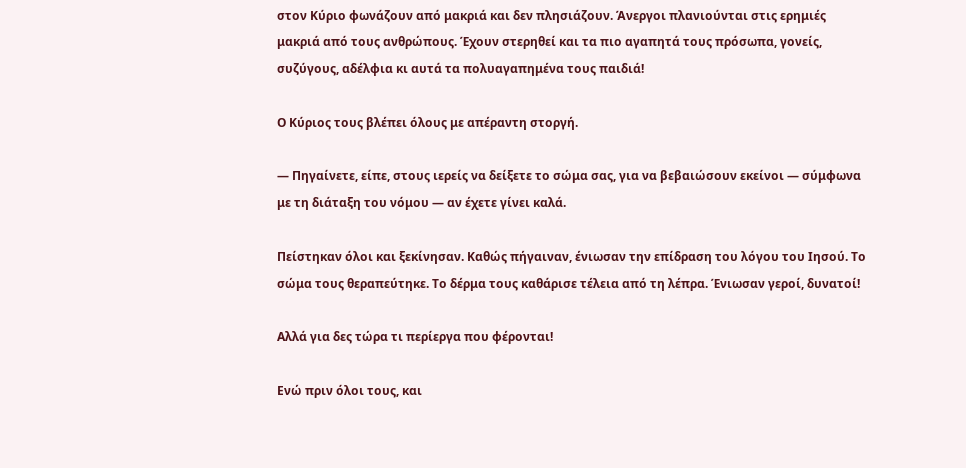στον Κύριο φωνάζουν από μακριά και δεν πλησιάζουν. Άνεργοι πλανιούνται στις ερημιές μακριά από τους ανθρώπους. Έχουν στερηθεί και τα πιο αγαπητά τους πρόσωπα, γονείς, συζύγους, αδέλφια κι αυτά τα πολυαγαπημένα τους παιδιά!

Ο Κύριος τους βλέπει όλους με απέραντη στοργή.

— Πηγαίνετε, είπε, στους ιερείς να δείξετε το σώμα σας, για να βεβαιώσουν εκείνοι — σύμφωνα με τη διάταξη του νόμου — αν έχετε γίνει καλά.

Πείστηκαν όλοι και ξεκίνησαν. Καθώς πήγαιναν, ένιωσαν την επίδραση του λόγου του Ιησού. Το σώμα τους θεραπεύτηκε. Το δέρμα τους καθάρισε τέλεια από τη λέπρα. Ένιωσαν γεροί, δυνατοί!

Αλλά για δες τώρα τι περίεργα που φέρονται!

Ενώ πριν όλοι τους, και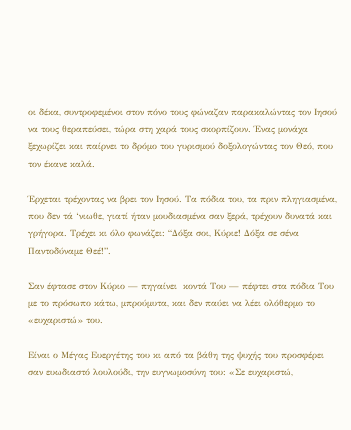οι δέκα, συντροφεμένοι στον πόνο τους φώναζαν παρακαλώντας τον Ιησού να τους θεραπεύσει, τώρα στη χαρά τους σκορπίζουν. Ένας μονάχα ξεχωρίζει και παίρνει το δρόμο του γυρισμού δοξολογώντας τον Θεό, που τον έκανε καλά.

Έρχεται τρέχοντας να βρει τον Ιησού. Τα πόδια του, τα πριν πληγιασμένα, που δεν τά ‘νιωθε, γιατί ήταν μουδιασμένα σαν ξερά, τρέχουν δυνατά και γρήγορα. Τρέχει κι όλο φωνάζει: “Δόξα σοι, Κύριε! Δόξα σε σένα Παντοδύναμε Θεέ!”.

Σαν έφτασε στον Κύριο — πηγαίνει  κοντά Του — πέφτει στα πόδια Του με το πρόσωπο κάτω, μπρούμυτα, και δεν παύει να λέει ολόθερμο το «ευχαριστώ» του.

Είναι ο Μέγας Ευεργέτης του κι από τα βάθη της ψυχής του προσφέρει σαν ευωδιαστό λουλούδι, την ευγνωμοσύνη του: «Σε ευχαριστώ,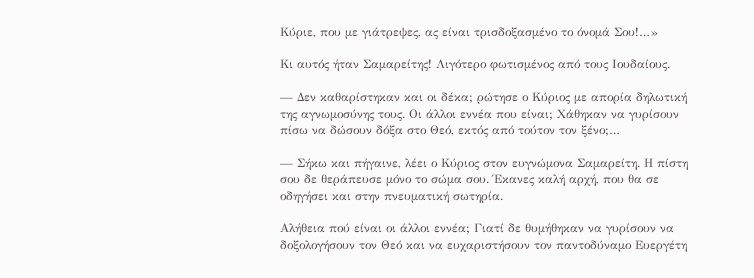Κύριε, που με γιάτρεψες, ας είναι τρισδοξασμένο το όνομά Σου!…»

Κι αυτός ήταν Σαμαρείτης! Λιγότερο φωτισμένος από τους Ιουδαίους.

— Δεν καθαρίστηκαν και οι δέκα; ρώτησε ο Κύριος με απορία δηλωτική της αγνωμοσύνης τους. Οι άλλοι εννέα που είναι; Χάθηκαν να γυρίσουν πίσω να δώσουν δόξα στο Θεό, εκτός από τούτον τον ξένο;…

— Σήκω και πήγαινε, λέει ο Κύριος στον ευγνώμονα Σαμαρείτη. Η πίστη σου δε θεράπευσε μόνο το σώμα σου. Έκανες καλή αρχή, που θα σε οδηγήσει και στην πνευματική σωτηρία.

Αλήθεια πού είναι οι άλλοι εννέα; Γιατί δε θυμήθηκαν να γυρίσουν να δοξολογήσουν τον Θεό και να ευχαριστήσουν τον παντοδύναμο Ευεργέτη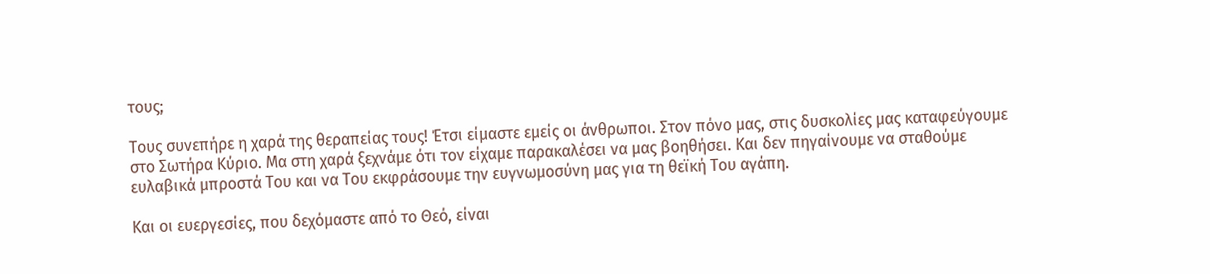τους;

Τους συνεπήρε η χαρά της θεραπείας τους! Έτσι είμαστε εμείς οι άνθρωποι. Στον πόνο μας, στις δυσκολίες μας καταφεύγουμε στο Σωτήρα Κύριο. Μα στη χαρά ξεχνάμε ότι τον είχαμε παρακαλέσει να μας βοηθήσει. Και δεν πηγαίνουμε να σταθούμε ευλαβικά μπροστά Του και να Του εκφράσουμε την ευγνωμοσύνη μας για τη θεϊκή Του αγάπη.

Και οι ευεργεσίες, που δεχόμαστε από το Θεό, είναι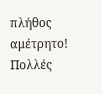πλήθος αμέτρητο! Πολλές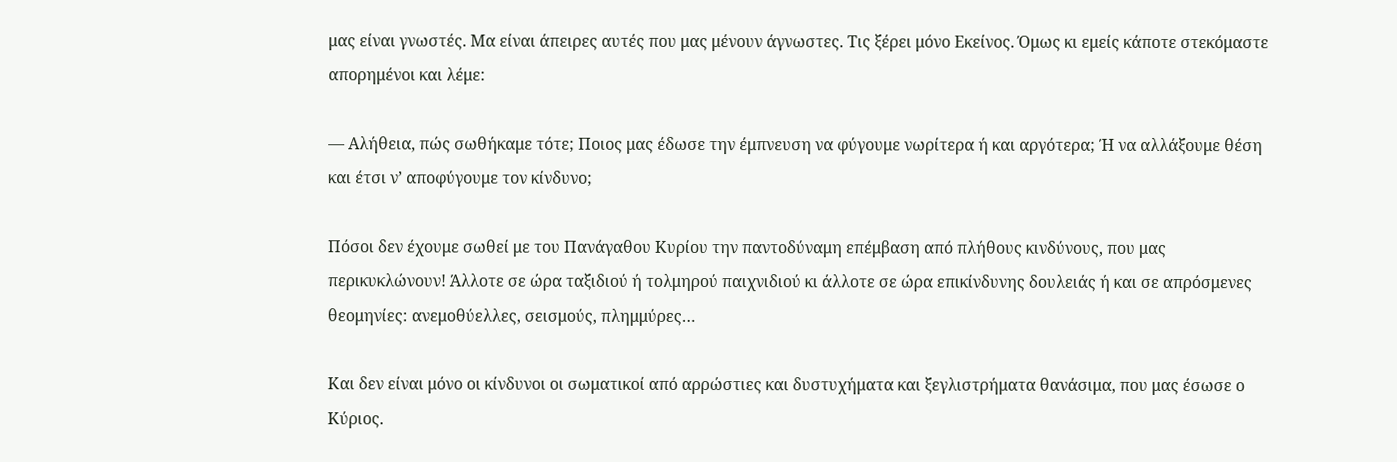μας είναι γνωστές. Μα είναι άπειρες αυτές που μας μένουν άγνωστες. Τις ξέρει μόνο Εκείνος. Όμως κι εμείς κάποτε στεκόμαστε απορημένοι και λέμε:

— Αλήθεια, πώς σωθήκαμε τότε; Ποιος μας έδωσε την έμπνευση να φύγουμε νωρίτερα ή και αργότερα; Ή να αλλάξουμε θέση και έτσι ν’ αποφύγουμε τον κίνδυνο;

Πόσοι δεν έχουμε σωθεί με του Πανάγαθου Κυρίου την παντοδύναμη επέμβαση από πλήθους κινδύνους, που μας περικυκλώνουν! Άλλοτε σε ώρα ταξιδιού ή τολμηρού παιχνιδιού κι άλλοτε σε ώρα επικίνδυνης δουλειάς ή και σε απρόσμενες θεομηνίες: ανεμοθύελλες, σεισμούς, πλημμύρες…

Και δεν είναι μόνο οι κίνδυνοι οι σωματικοί από αρρώστιες και δυστυχήματα και ξεγλιστρήματα θανάσιμα, που μας έσωσε ο Κύριος.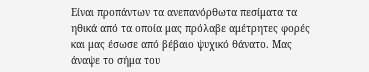Είναι προπάντων τα ανεπανόρθωτα πεσίματα τα ηθικά από τα οποία μας πρόλαβε αμέτρητες φορές και μας έσωσε από βέβαιο ψυχικό θάνατο. Μας άναψε το σήμα του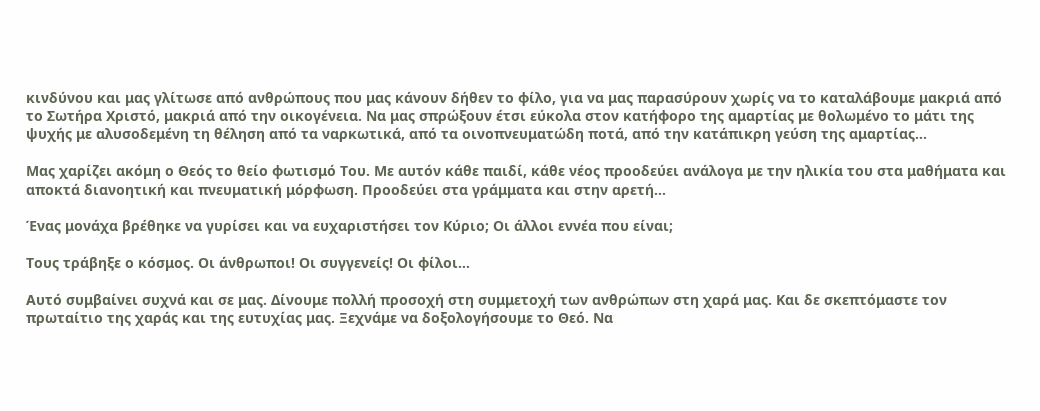κινδύνου και μας γλίτωσε από ανθρώπους που μας κάνουν δήθεν το φίλο, για να μας παρασύρουν χωρίς να το καταλάβουμε μακριά από το Σωτήρα Χριστό, μακριά από την οικογένεια. Να μας σπρώξουν έτσι εύκολα στον κατήφορο της αμαρτίας με θολωμένο το μάτι της ψυχής με αλυσοδεμένη τη θέληση από τα ναρκωτικά, από τα οινοπνευματώδη ποτά, από την κατάπικρη γεύση της αμαρτίας…

Μας χαρίζει ακόμη ο Θεός το θείο φωτισμό Του. Με αυτόν κάθε παιδί, κάθε νέος προοδεύει ανάλογα με την ηλικία του στα μαθήματα και αποκτά διανοητική και πνευματική μόρφωση. Προοδεύει στα γράμματα και στην αρετή…

Ένας μονάχα βρέθηκε να γυρίσει και να ευχαριστήσει τον Κύριο; Οι άλλοι εννέα που είναι;

Τους τράβηξε ο κόσμος. Οι άνθρωποι! Οι συγγενείς! Οι φίλοι…

Αυτό συμβαίνει συχνά και σε μας. Δίνουμε πολλή προσοχή στη συμμετοχή των ανθρώπων στη χαρά μας. Και δε σκεπτόμαστε τον πρωταίτιο της χαράς και της ευτυχίας μας. Ξεχνάμε να δοξολογήσουμε το Θεό. Να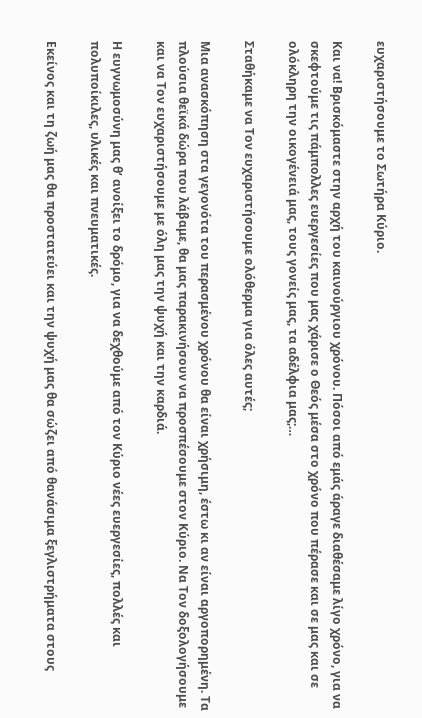ευχαριστήσουμε το Σωτήρα Κύριο.

Και να! Βρισκόμαστε στην αρχή του καινούργιου χρόνου. Πόσοι από εμάς άραγε διαθέσαμε λίγο χρόνο, για να σκεφτούμε τις πάμπολλες ευεργεσίες που μας χάρισε ο Θεός μέσα στο χρόνο που πέρασε και σε μας και σε ολόκληρη την οικογένειά μας, τους γονείς μας, τα αδέλφια μας;…

Σταθήκαμε να Τον ευχαριστήσουμε ολόθερμα για όλες αυτές;

Μια ανασκόπηση στα γεγονότα του περασμένου χρόνου θα είναι χρήσιμη, έστω κι αν είναι αργοπορημένη. Τα πλούσια θεϊκά δώρα που λάβαμε, θα μας παρακινήσουν να προσπέσουμε στον Κύριο. Να Τον δοξολογήσουμε και να Τον ευχαριστήσουμε με όλη μας την ψυχή και την καρδιά.

Η ευγνωμοσύνη μας θ’ ανοίξει το δρόμο, για να δεχθούμε από τον Κύριο νέες ευεργεσίες, πολλές και πολυποίκιλες, υλικές και πνευματικές.

Εκείνος και τη ζωή μας θα προστατεύει και την ψυχή μας θα σώζει από θανάσιμα ξεγλιστρήματα στους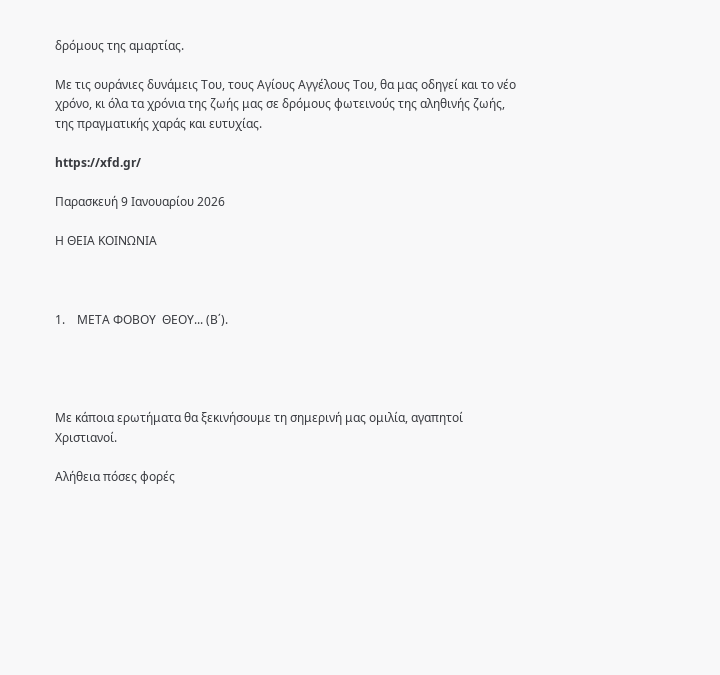δρόμους της αμαρτίας.

Με τις ουράνιες δυνάμεις Του, τους Αγίους Αγγέλους Του, θα μας οδηγεί και το νέο χρόνο, κι όλα τα χρόνια της ζωής μας σε δρόμους φωτεινούς της αληθινής ζωής, της πραγματικής χαράς και ευτυχίας.

https://xfd.gr/

Παρασκευή 9 Ιανουαρίου 2026

Η ΘΕΙΑ ΚΟΙΝΩΝΙΑ



1.    ΜΕΤΑ ΦΟΒΟΥ  ΘΕΟΥ... (Β΄).




Με κάποια ερωτήματα θα ξεκινήσουμε τη σημερινή μας ομιλία, αγαπητοί Χριστιανοί.

Αλήθεια πόσες φορές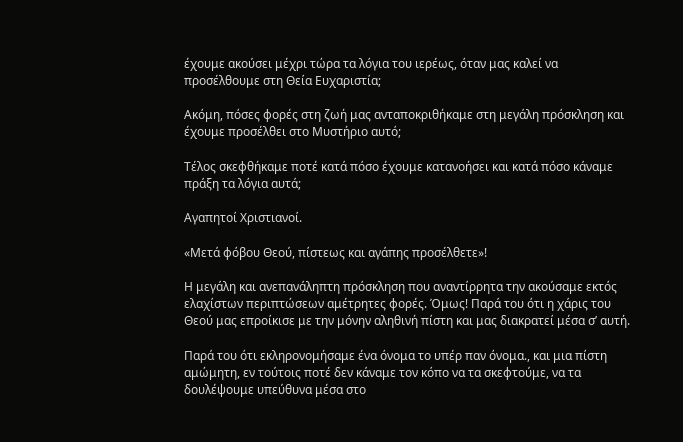έχουμε ακούσει μέχρι τώρα τα λόγια του ιερέως, όταν μας καλεί να προσέλθουμε στη Θεία Ευχαριστία;

Ακόμη, πόσες φορές στη ζωή μας ανταποκριθήκαμε στη μεγάλη πρόσκληση και έχουμε προσέλθει στο Μυστήριο αυτό;

Τέλος σκεφθήκαμε ποτέ κατά πόσο έχουμε κατανοήσει και κατά πόσο κάναμε πράξη τα λόγια αυτά;

Αγαπητοί Χριστιανοί.

«Μετά φόβου Θεού, πίστεως και αγάπης προσέλθετε»!

Η μεγάλη και ανεπανάληπτη πρόσκληση που αναντίρρητα την ακούσαμε εκτός ελαχίστων περιπτώσεων αμέτρητες φορές. Όμως! Παρά του ότι η χάρις του Θεού μας επροίκισε με την μόνην αληθινή πίστη και μας διακρατεί μέσα σ’ αυτή.

Παρά του ότι εκληρονομήσαμε ένα όνομα το υπέρ παν όνομα., και μια πίστη αμώμητη, εν τούτοις ποτέ δεν κάναμε τον κόπο να τα σκεφτούμε, να τα δουλέψουμε υπεύθυνα μέσα στο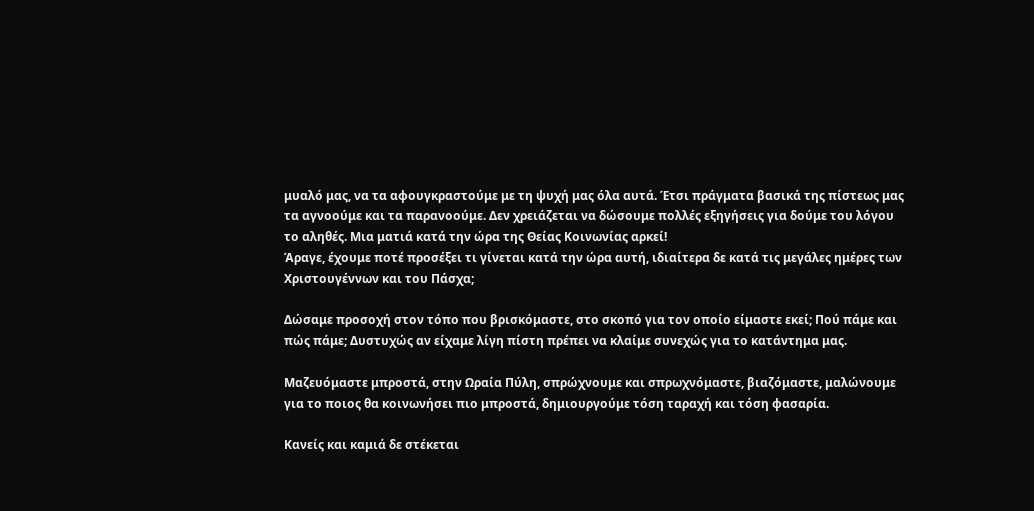μυαλό μας, να τα αφουγκραστούμε με τη ψυχή μας όλα αυτά. Έτσι πράγματα βασικά της πίστεως μας τα αγνοούμε και τα παρανοούμε. Δεν χρειάζεται να δώσουμε πολλές εξηγήσεις για δούμε του λόγου το αληθές. Μια ματιά κατά την ώρα της Θείας Κοινωνίας αρκεί!
Άραγε, έχουμε ποτέ προσέξει τι γίνεται κατά την ώρα αυτή, ιδιαίτερα δε κατά τις μεγάλες ημέρες των Χριστουγέννων και του Πάσχα;

Δώσαμε προσοχή στον τόπο που βρισκόμαστε, στο σκοπό για τον οποίο είμαστε εκεί; Πού πάμε και πώς πάμε; Δυστυχώς αν είχαμε λίγη πίστη πρέπει να κλαίμε συνεχώς για το κατάντημα μας.

Μαζευόμαστε μπροστά, στην Ωραία Πύλη, σπρώχνουμε και σπρωχνόμαστε, βιαζόμαστε, μαλώνουμε για το ποιος θα κοινωνήσει πιο μπροστά, δημιουργούμε τόση ταραχή και τόση φασαρία.

Κανείς και καμιά δε στέκεται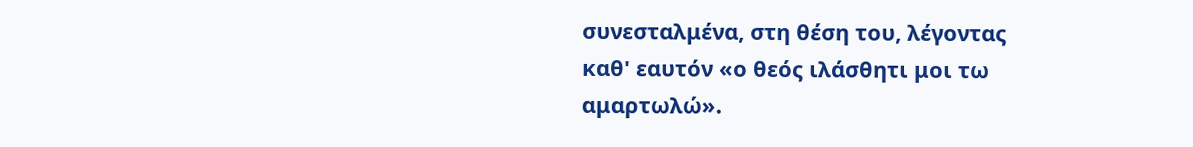συνεσταλμένα, στη θέση του, λέγοντας καθ' εαυτόν «ο θεός ιλάσθητι μοι τω αμαρτωλώ».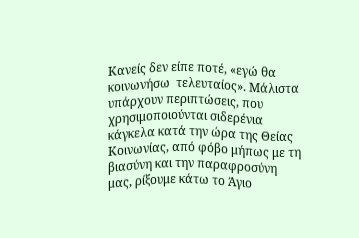Κανείς δεν είπε ποτέ, «εγώ θα κοινωνήσω  τελευταίος». Μάλιστα υπάρχουν περιπτώσεις, που χρησιμοποιούνται σιδερένια κάγκελα κατά την ώρα της Θείας Κοινωνίας, από φόβο μήπως με τη βιασύνη και την παραφροσύνη μας, ρίξουμε κάτω το Άγιο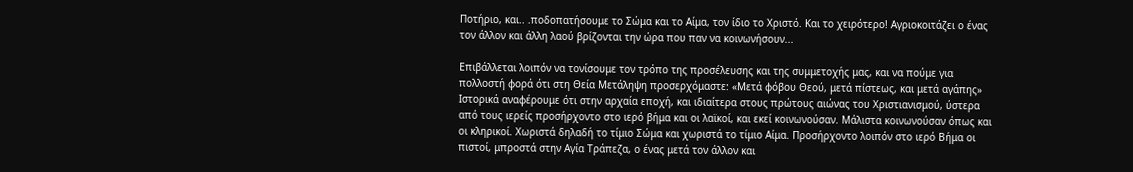Ποτήριο, και.. .ποδοπατήσουμε το Σώμα και το Αίμα, τον ίδιο το Χριστό. Και το χειρότερο! Αγριοκοιτάζει ο ένας τον άλλον και άλλη λαού βρίζονται την ώρα που παν να κοινωνήσουν...

Επιβάλλεται λοιπόν να τονίσουμε τον τρόπο της προσέλευσης και της συμμετοχής μας, και να πούμε για πολλοστή φορά ότι στη Θεία Μετάληψη προσερχόμαστε: «Μετά φόβου Θεού, μετά πίστεως, και μετά αγάπης»
Ιστορικά αναφέρουμε ότι στην αρχαία εποχή, και ιδιαίτερα στους πρώτους αιώνας του Χριστιανισμού, ύστερα από τους ιερείς προσήρχοντο στο ιερό βήμα και οι λαϊκοί, και εκεί κοινωνούσαν. Μάλιστα κοινωνούσαν όπως και οι κληρικοί. Χωριστά δηλαδή το τίμιο Σώμα και χωριστά το τίμιο Αίμα. Προσήρχοντο λοιπόν στο ιερό Βήμα οι πιστοί, μπροστά στην Αγία Τράπεζα, ο ένας μετά τον άλλον και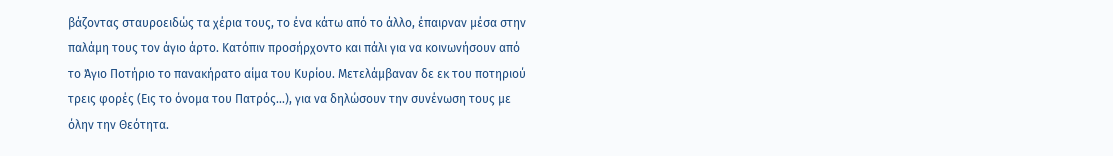βάζοντας σταυροειδώς τα χέρια τους, το ένα κάτω από το άλλο, έπαιρναν μέσα στην παλάμη τους τον άγιο άρτο. Κατόπιν προσήρχοντο και πάλι για να κοινωνήσουν από το Άγιο Ποτήριο το πανακήρατο αίμα του Κυρίου. Μετελάμβαναν δε εκ του ποτηριού τρεις φορές (Εις το όνομα του Πατρός...), για να δηλώσουν την συνένωση τους με όλην την Θεότητα.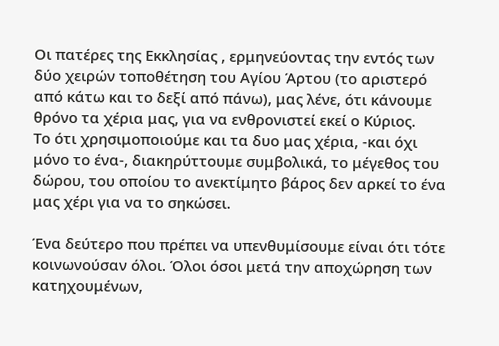Οι πατέρες της Εκκλησίας , ερμηνεύοντας την εντός των δύο χειρών τοποθέτηση του Αγίου Άρτου (το αριστερό από κάτω και το δεξί από πάνω), μας λένε, ότι κάνουμε θρόνο τα χέρια μας, για να ενθρονιστεί εκεί ο Κύριος.
Το ότι χρησιμοποιούμε και τα δυο μας χέρια, -και όχι μόνο το ένα-, διακηρύττουμε συμβολικά, το μέγεθος του δώρου, του οποίου το ανεκτίμητο βάρος δεν αρκεί το ένα μας χέρι για να το σηκώσει.

Ένα δεύτερο που πρέπει να υπενθυμίσουμε είναι ότι τότε κοινωνούσαν όλοι. Όλοι όσοι μετά την αποχώρηση των κατηχουμένων,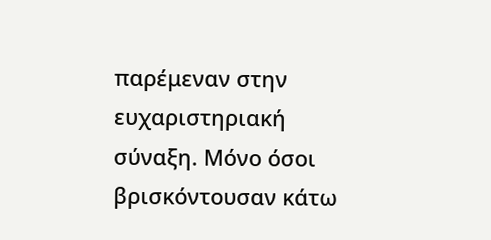παρέμεναν στην ευχαριστηριακή σύναξη. Μόνο όσοι βρισκόντουσαν κάτω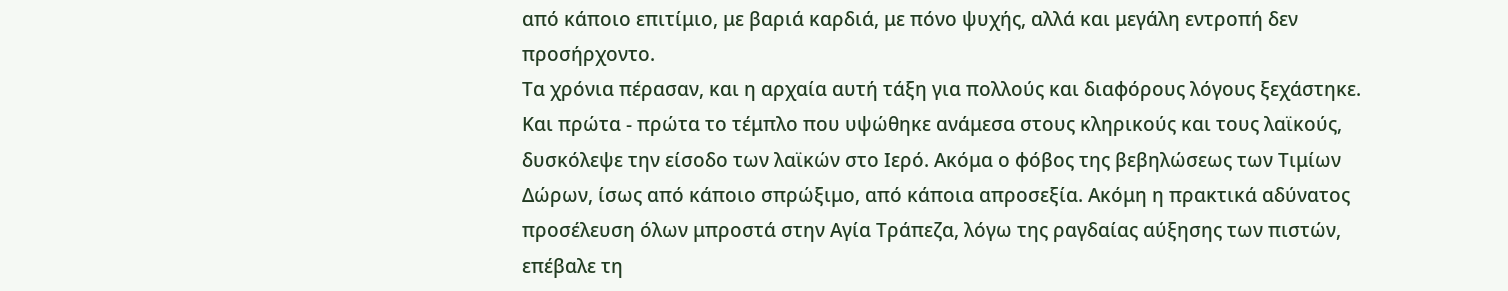από κάποιο επιτίμιο, με βαριά καρδιά, με πόνο ψυχής, αλλά και μεγάλη εντροπή δεν προσήρχοντο.
Τα χρόνια πέρασαν, και η αρχαία αυτή τάξη για πολλούς και διαφόρους λόγους ξεχάστηκε. Και πρώτα - πρώτα το τέμπλο που υψώθηκε ανάμεσα στους κληρικούς και τους λαϊκούς, δυσκόλεψε την είσοδο των λαϊκών στο Ιερό. Ακόμα ο φόβος της βεβηλώσεως των Τιμίων Δώρων, ίσως από κάποιο σπρώξιμο, από κάποια απροσεξία. Ακόμη η πρακτικά αδύνατος προσέλευση όλων μπροστά στην Αγία Τράπεζα, λόγω της ραγδαίας αύξησης των πιστών, επέβαλε τη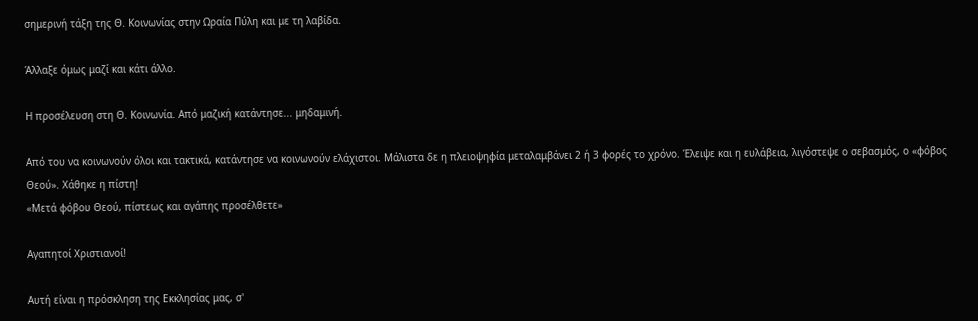σημερινή τάξη της Θ. Κοινωνίας στην Ωραία Πύλη και με τη λαβίδα.

Άλλαξε όμως μαζί και κάτι άλλο.

Η προσέλευση στη Θ. Κοινωνία. Από μαζική κατάντησε... μηδαμινή.

Από του να κοινωνούν όλοι και τακτικά, κατάντησε να κοινωνούν ελάχιστοι. Μάλιστα δε η πλειοψηφία μεταλαμβάνει 2 ή 3 φορές το χρόνο. Έλειψε και η ευλάβεια, λιγόστεψε ο σεβασμός, ο «φόβος Θεού». Χάθηκε η πίστη!
«Μετά φόβου Θεού, πίστεως και αγάπης προσέλθετε»

Αγαπητοί Χριστιανοί!

Αυτή είναι η πρόσκληση της Εκκλησίας μας, σ'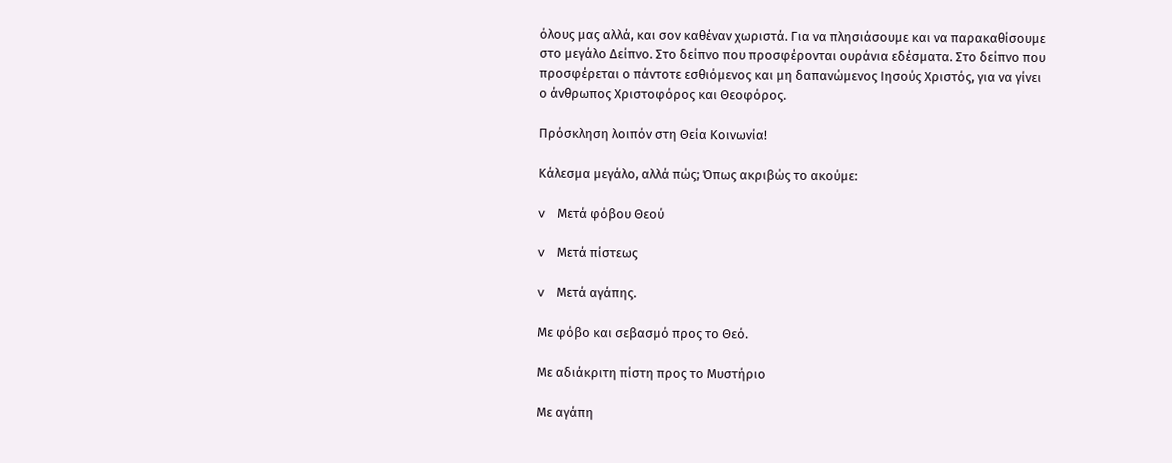όλους μας αλλά, και σον καθέναν χωριστά. Για να πλησιάσουμε και να παρακαθίσουμε στο μεγάλο Δείπνο. Στο δείπνο που προσφέρονται ουράνια εδέσματα. Στο δείπνο που προσφέρεται ο πάντοτε εσθιόμενος και μη δαπανώμενος Ιησούς Χριστός, για να γίνει ο άνθρωπος Χριστοφόρος και Θεοφόρος.

Πρόσκληση λοιπόν στη Θεία Κοινωνία!

Κάλεσμα μεγάλο, αλλά πώς; Όπως ακριβώς το ακούμε:

v    Μετά φόβου Θεού

v    Μετά πίστεως

v    Μετά αγάπης.

Με φόβο και σεβασμό προς το Θεό.

Με αδιάκριτη πίστη προς το Μυστήριο

Με αγάπη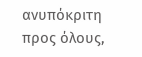ανυπόκριτη προς όλους,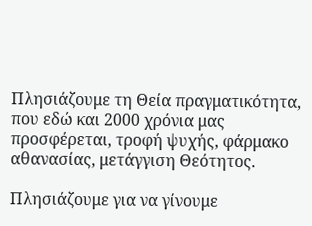Πλησιάζουμε τη Θεία πραγματικότητα, που εδώ και 2000 χρόνια μας προσφέρεται, τροφή ψυχής, φάρμακο αθανασίας, μετάγγιση Θεότητος.

Πλησιάζουμε για να γίνουμε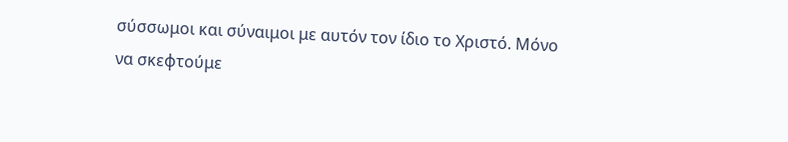σύσσωμοι και σύναιμοι με αυτόν τον ίδιο το Χριστό. Μόνο να σκεφτούμε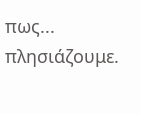πως... πλησιάζουμε.